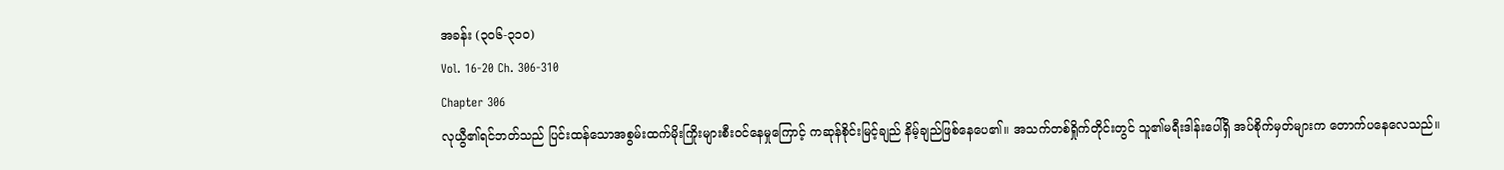အခန်း (၃၀၆-၃၁၀)
Vol. 16-20 Ch. 306-310
Chapter 306
လုယွီ၏ရင်ဘတ်သည် ပြင်းထန်သောအစွမ်းထက်မိုးကြိုးများစီးဝင်နေမှုကြောင့် ကဆုန်စိုင်းမြင့်ချည် နိမ့်ချည်ဖြစ်နေပေ၏။ အသက်တစ်ရှိုက်တိုင်းတွင် သူ၏မရီးဒါန်းပေါ်ရှိ အပ်စိုက်မှတ်များက တောက်ပနေလေသည်။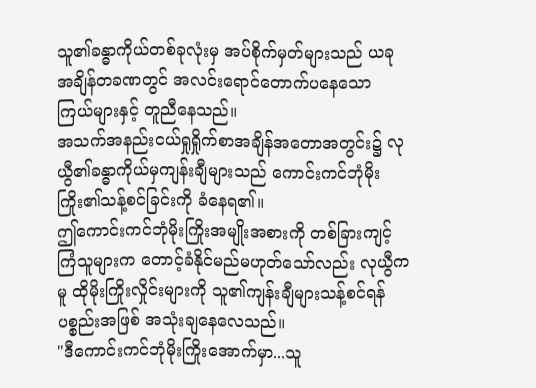သူ၏ခန္ဓာကိုယ်တစ်ခုလုံးမှ အပ်စိုက်မှတ်များသည် ယခုအချိန်တခဏတွင် အလင်းရောင်တောက်ပနေသော ကြယ်များနှင့် တူညီနေသည်။
အသက်အနည်းငယ်ရှုရှိုက်စာအချိန်အတောအတွင်း၌ လုယွီ၏ခန္ဓာကိုယ်မှကျန်းချီများသည် ကောင်းကင်ဘုံမိုးကြိုး၏သန့်စင်ခြင်းကို ခံနေရ၏။
ဤကောင်းကင်ဘုံမိုးကြိုးအမျိုးအစားကို တစ်ခြားကျင့်ကြံသူများက တောင့်ခံနိုင်မည်မဟုတ်သော်လည်း လုယွီကမူ ထိုမိုးကြိုးလှိုင်းများကို သူ၏ကျန်းချီများသန့်စင်ရန် ပစ္စည်းအဖြစ် အသုံးချနေလေသည်။
"ဒီကောင်းကင်ဘုံမိုးကြိုးအောက်မှာ...သူ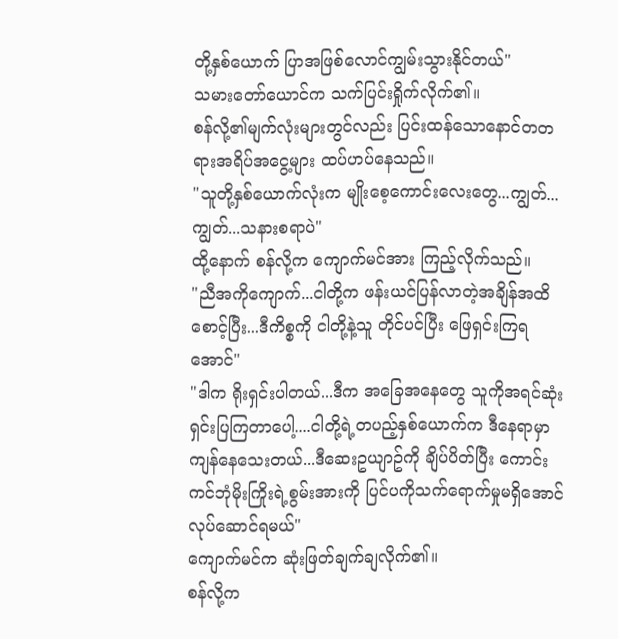တို့နှစ်ယောက် ပြာအဖြစ်လောင်ကျွမ်းသွားနိုင်တယ်"
သမားတော်ယောင်က သက်ပြင်းရှိုက်လိုက်၏။
စန်လို့၏မျက်လုံးများတွင်လည်း ပြင်းထန်သောနောင်တတရားအရိပ်အငွေ့များ ထပ်ဟပ်နေသည်။
"သူတို့နှစ်ယောက်လုံးက မျိုးစေ့ကောင်းလေးတွေ...ကျွတ်...ကျွတ်...သနားစရာပဲ"
ထို့နောက် စန်လို့က ကျောက်မင်အား ကြည့်လိုက်သည်။
"ညီအကိုကျောက်...ငါတို့က ဖန်းယင်ပြန်လာတဲ့အချိန်အထိစောင့်ပြီး...ဒီကိစ္စကို ငါတို့နဲ့သူ တိုင်ပင်ပြီး ဖြေရှင်းကြရအောင်"
"ဒါက ရိုးရှင်းပါတယ်...ဒီက အခြေအနေတွေ သူကိုအရင်ဆုံးရှင်းပြကြတာပေါ့....ငါတို့ရဲ့တပည့်နှစ်ယောက်က ဒီနေရာမှာကျန်နေသေးတယ်...ဒီဆေးဥယျာဥ်ကို ချိပ်ပိတ်ပြီး ကောင်းကင်ဘုံမိုးကြိုးရဲ့စွမ်းအားကို ပြင်ပကိုသက်ရောက်မှုမရှိအောင် လုပ်ဆောင်ရမယ်"
ကျောက်မင်က ဆုံးဖြတ်ချက်ချလိုက်၏။
စန်လို့က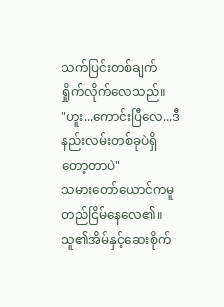သက်ပြင်းတစ်ချက် ရှိုက်လိုက်လေသည်။
"ဟူး...ကောင်းပြီလေ...ဒီနည်းလမ်းတစ်ခုပဲရှိတော့တာပဲ"
သမားတော်ယောင်ကမူ တည်ငြိမ်နေလေ၏။ သူ၏အိမ်နှင့်ဆေးစိုက်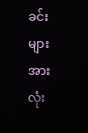ခင်းများအားလုံး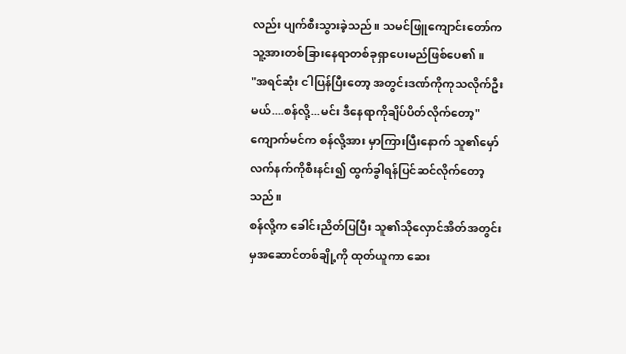လည်း ပျက်စီးသွားခဲ့သည်။ သမင်ဖြူကျောင်းတော်က သူ့အားတစ်ခြားနေရာတစ်ခုရှာပေးမည်ဖြစ်ပေ၏။
"အရင်ဆုံး ငါပြန်ပြီးတော့ အတွင်းဒဏ်ကိုကုသလိုက်ဦးမယ်....စန်လို့...မင်း ဒီနေရာကိုချိပ်ပိတ်လိုက်တော့"
ကျောက်မင်က စန်လို့အား မှာကြားပြီးနောက် သူ၏မှော်လက်နက်ကိုစီးနင်း၍ ထွက်ခွါရန်ပြင်ဆင်လိုက်တော့သည်။
စန်လို့က ခေါင်းညိတ်ပြပြီး သူ၏သိုလှောင်အိတ်အတွင်းမှအဆောင်တစ်ချို့ကို ထုတ်ယူကာ ဆေး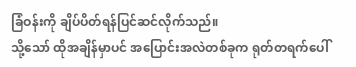ခြံဝန်းကို ချိပ်ပိတ်ရန်ပြင်ဆင်လိုက်သည်။
သို့သော် ထိုအချိန်မှာပင် အပြောင်းအလဲတစ်ခုက ရုတ်တရက်ပေါ်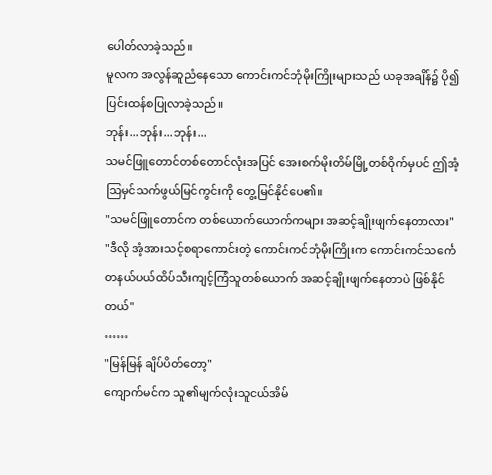ပေါတ်လာခဲ့သည်။
မူလက အလွန်ဆူညံနေသော ကောင်းကင်ဘုံမိုးကြိုးများသည် ယခုအချိန်၌ ပို၍ပြင်းထန်စပြုလာခဲ့သည်။
ဘုန်း...ဘုန်း...ဘုန်း...
သမင်ဖြူတောင်တစ်တောင်လုံးအပြင် အေးစက်မိုးတိမ်မြို့တစ်ဝိုက်မှပင် ဤအံ့သြမှင်သက်ဖွယ်မြင်ကွင်းကို တွေ့မြင်နိုင်ပေ၏။
"သမင်ဖြူတောင်က တစ်ယောက်ယောက်ကများ အဆင့်ချိုးဖျက်နေတာလား"
"ဒီလို အံ့အားသင့်စရာကောင်းတဲ့ ကောင်းကင်ဘုံမိုးကြိုးက ကောင်းကင်သင်္ကေတနယ်ပယ်ထိပ်သီးကျင့်ကြံသူတစ်ယောက် အဆင့်ချိုးဖျက်နေတာပဲ ဖြစ်နိုင်တယ်"
……
"မြန်မြန် ချိပ်ပိတ်တော့"
ကျောက်မင်က သူ၏မျက်လုံးသူငယ်အိမ်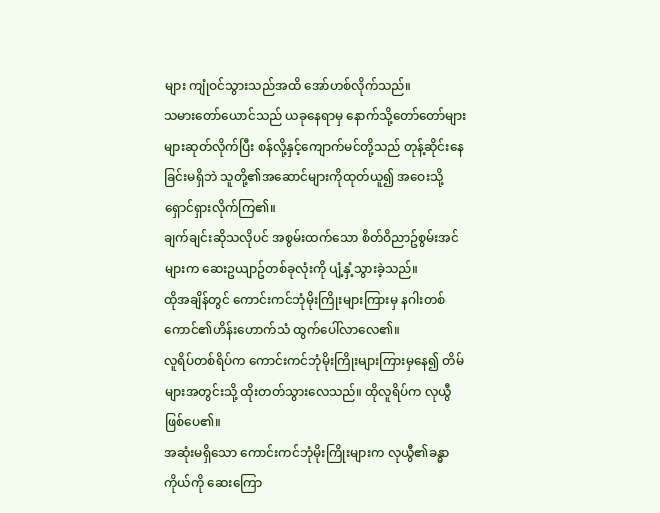များ ကျုံဝင်သွားသည်အထိ အော်ဟစ်လိုက်သည်။
သမားတော်ယောင်သည် ယခုနေရာမှ နောက်သို့တော်တော်များများဆုတ်လိုက်ပြီး စန်လို့နှင့်ကျောက်မင်တို့သည် တုန့်ဆိုင်းနေခြင်းမရှိဘဲ သူတို့၏အဆောင်များကိုထုတ်ယူ၍ အဝေးသို့ရှောင်ရှားလိုက်ကြ၏။
ချက်ချင်းဆိုသလိုပင် အစွမ်းထက်သော စိတ်ဝိညာဥ်စွမ်းအင်များက ဆေးဥယျာဥ်တစ်ခုလုံးကို ပျံ့နှံ့သွားခဲ့သည်။
ထိုအချိန်တွင် ကောင်းကင်ဘုံမိုးကြိုးများကြားမှ နဂါးတစ်ကောင်၏ဟိန်းဟောက်သံ ထွက်ပေါ်လာလေ၏။
လူရိပ်တစ်ရိပ်က ကောင်းကင်ဘုံမိုးကြိုးများကြားမှနေ၍ တိမ်များအတွင်းသို့ ထိုးတတ်သွားလေသည်။ ထိုလူရိပ်က လုယွီဖြစ်ပေ၏။
အဆုံးမရှိသော ကောင်းကင်ဘုံမိုးကြိုးများက လုယွီ၏ခန္ဓာကိုယ်ကို ဆေးကြော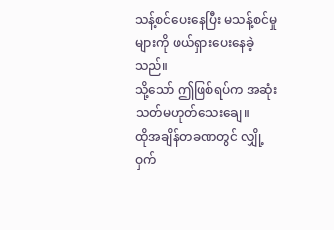သန့်စင်ပေးနေပြီး မသန့်စင်မှုများကို ဖယ်ရှားပေးနေခဲ့သည်။
သို့သော် ဤဖြစ်ရပ်က အဆုံးသတ်မဟုတ်သေးချေ။
ထိုအချိန်တခဏတွင် လျှို့ဝှက်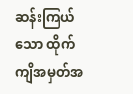ဆန်းကြယ်သော ထိုက်ကျိအမှတ်အ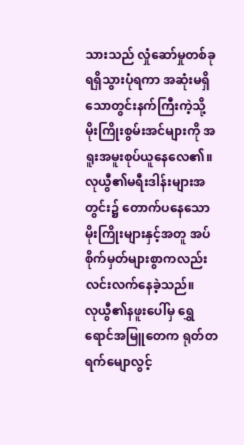သားသည် လှုံဆော်မှုတစ်ခုရရှိသွားပုံရကာ အဆုံးမရှိသောတွင်းနက်ကြီးကဲ့သို့ မိုးကြိုးစွမ်းအင်များကို အရူးအမူးစုပ်ယူနေလေ၏။
လုယွီ၏မရီးဒါန်းများအတွင်း၌ တောက်ပနေသောမိုးကြိုးများနှင့်အတူ အပ်စိုက်မှတ်များစွာကလည်းလင်းလက်နေခဲ့သည်။
လုယွီ၏နဖူးပေါ်မှ ရွှေရောင်အမြူတေက ရုတ်တရက်မျောလွင့်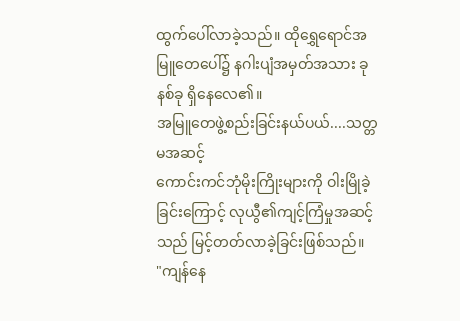ထွက်ပေါ်လာခဲ့သည်။ ထိုရွှေရောင်အမြူတေပေါ်၌ နဂါးပျံအမှတ်အသား ခုနစ်ခု ရှိနေလေ၏။
အမြူတေဖွဲ့စည်းခြင်းနယ်ပယ်....သတ္တမအဆင့်
ကောင်းကင်ဘုံမိုးကြိုးများကို ဝါးမြိုခဲ့ခြင်းကြောင့် လုယွီ၏ကျင့်ကြံမှုအဆင့်သည် မြင့်တတ်လာခဲ့ခြင်းဖြစ်သည်။
"ကျန်နေ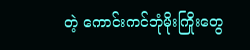တဲ့ ကောင်းကင်ဘုံမိုးကြိုးတွေ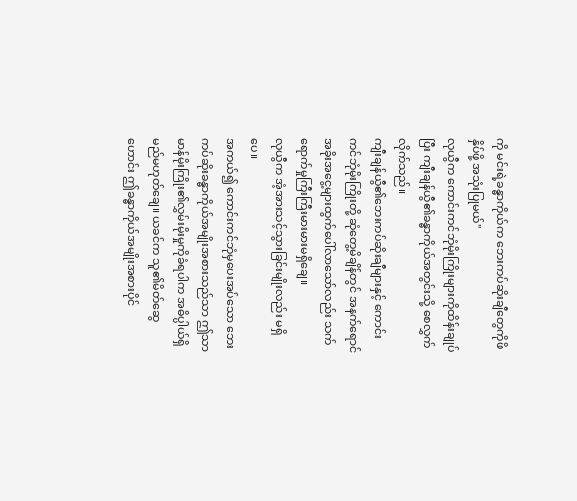ကို မင်းရဲ့ခန္ဓာကိုယ်က ဘေးကပ်ဆိုးချီတွေကိုဖိနှိပ်ဖို့ အသုံးပြုမယ်"
လုယွီက ကောင်းကင်ဘုံမိုးကြိုးများကိုထိန်းချုပ်ပြီး ကျီးချန်ယွီ၏ခန္ဓာကိုယ်အတွင်းသို့ စေလွှက်လိုက်သည်။
ကျီးချန်ယွီ၏ဘေးကပ်ဆိုးချီများနှင့် ကောင်းကင်ဘုံမိုးကြိုးတို့ ဆုံတွေ့မိချိန်တွင် အနက်ရောင်အခိုးအငွေ့များထွက်ပေါ်လာသော်လည်း သက်ရောက်မှုကြီးကြီးမားမားမရှိချေ။
လုယွီက အံ့အားသင့်သွားခြင်းမျိုးလည်း မရှိပေ။
အကယ်၍ ကောင်းကင်ဘုံမှပေးအပ်သော ဘေးကပ်ဆိုးခန္ဓာကိုယ်အမျိုးအစားသည်သာ ဤသာမာန်မိုးကြိုး၏လွှမ်းမိုးမှုကိုခံရပါက အဓိပ္ပါယ်ရှိမည်မဟုတ်ချေ။ ယခင်က သူ၏မိတ်ဆွေဟောင်း ဤခန္ဓာကိုယ်အမျိုးအစားပိုင်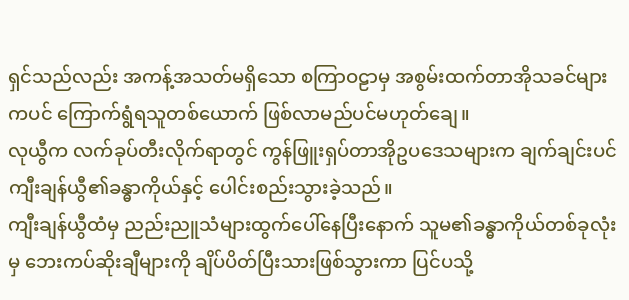ရှင်သည်လည်း အကန့်အသတ်မရှိသော စကြာဝဠာမှ အစွမ်းထက်တာအိုသခင်များကပင် ကြောက်ရွံရသူတစ်ယောက် ဖြစ်လာမည်ပင်မဟုတ်ချေ။
လုယွီက လက်ခုပ်တီးလိုက်ရာတွင် ကွန်ဖြူးရှပ်တာအိုဥပဒေသများက ချက်ချင်းပင် ကျီးချန်ယွီ၏ခန္ဓာကိုယ်နှင့် ပေါင်းစည်းသွားခဲ့သည်။
ကျီးချန်ယွီထံမှ ညည်းညူသံများထွက်ပေါ်နေပြီးနောက် သူမ၏ခန္ဓာကိုယ်တစ်ခုလုံးမှ ဘေးကပ်ဆိုးချီများကို ချိပ်ပိတ်ပြီးသားဖြစ်သွားကာ ပြင်ပသို့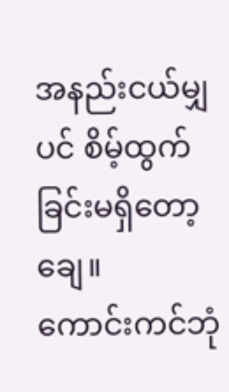အနည်းငယ်မျှပင် စိမ့်ထွက်ခြင်းမရှိတော့ချေ။
ကောင်းကင်ဘုံ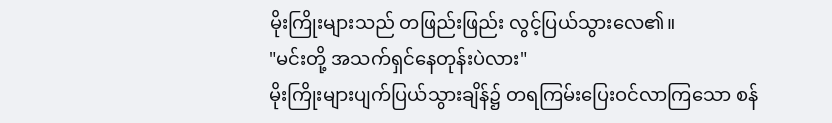မိုးကြိုးများသည် တဖြည်းဖြည်း လွင့်ပြယ်သွားလေ၏။
"မင်းတို့ အသက်ရှင်နေတုန်းပဲလား"
မိုးကြိုးများပျက်ပြယ်သွားချိန်၌ တရကြမ်းပြေးဝင်လာကြသော စန်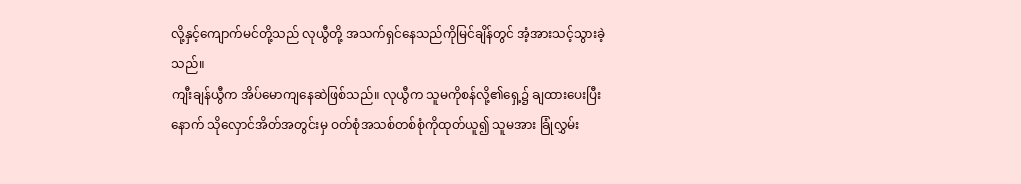လို့နှင့်ကျောက်မင်တို့သည် လုယွီတို့ အသက်ရှင်နေသည်ကိုမြင်ချိန်တွင် အံ့အားသင့်သွားခဲ့သည်။
ကျီးချန်ယွီက အိပ်မောကျနေဆဲဖြစ်သည်။ လုယွီက သူမကိုစန်လို့၏ရှေ့၌ ချထားပေးပြီးနောက် သိုလှောင်အိတ်အတွင်းမှ ဝတ်စုံအသစ်တစ်စုံကိုထုတ်ယူ၍ သူမအား ခြုံလွှမ်း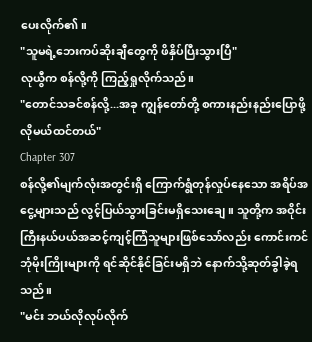ပေးလိုက်၏။
"သူမရဲ့ဘေးကပ်ဆိုးချီတွေကို ဖိနှိပ်ပြီးသွားပြီ"
လုယွီက စန်လို့ကို ကြည့်ရှုလိုက်သည်။
"တောင်သခင်စန်လို့...အခု ကျွန်တော်တို့ စကားနည်းနည်းပြောဖို့လိုမယ်ထင်တယ်"
Chapter 307
စန်လို့၏မျက်လုံးအတွင်းရှိ ကြောက်ရွံတုန်လှုပ်နေသော အရိပ်အငွေ့များသည် လွင့်ပြယ်သွားခြင်းမရှိသေးချေ။ သူတို့က အဝိုင်းကြီးနယ်ပယ်အဆင့်ကျင့်ကြံသူများဖြစ်သော်လည်း ကောင်းကင်ဘုံမိုးကြိုးများကို ရင်ဆိုင်နိုင်ခြင်းမရှိဘဲ နောက်သို့ဆုတ်ခွါခဲ့ရသည်။
"မင်း ဘယ်လိုလုပ်လိုက်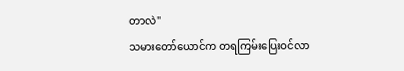တာလဲ"
သမားတော်ယောင်က တရကြမ်းပြေးဝင်လာ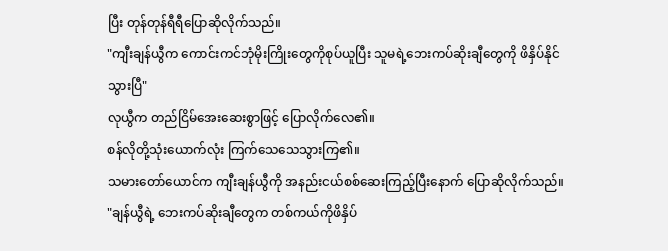ပြီး တုန်တုန်ရီရီပြောဆိုလိုက်သည်။
"ကျီးချန်ယွီက ကောင်းကင်ဘုံမိုးကြိုးတွေကိုစုပ်ယူပြီး သူမရဲ့ဘေးကပ်ဆိုးချီတွေကို ဖိနှိပ်နိုင်သွားပြီ"
လုယွီက တည်ငြိမ်အေးဆေးစွာဖြင့် ပြောလိုက်လေ၏။
စန်လိုတို့သုံးယောက်လုံး ကြက်သေသေသွားကြ၏။
သမားတော်ယောင်က ကျီးချန်ယွီကို အနည်းငယ်စစ်ဆေးကြည့်ပြီးနောက် ပြောဆိုလိုက်သည်။
"ချန်ယွီရဲ့ ဘေးကပ်ဆိုးချီတွေက တစ်ကယ်ကိုဖိနှိပ်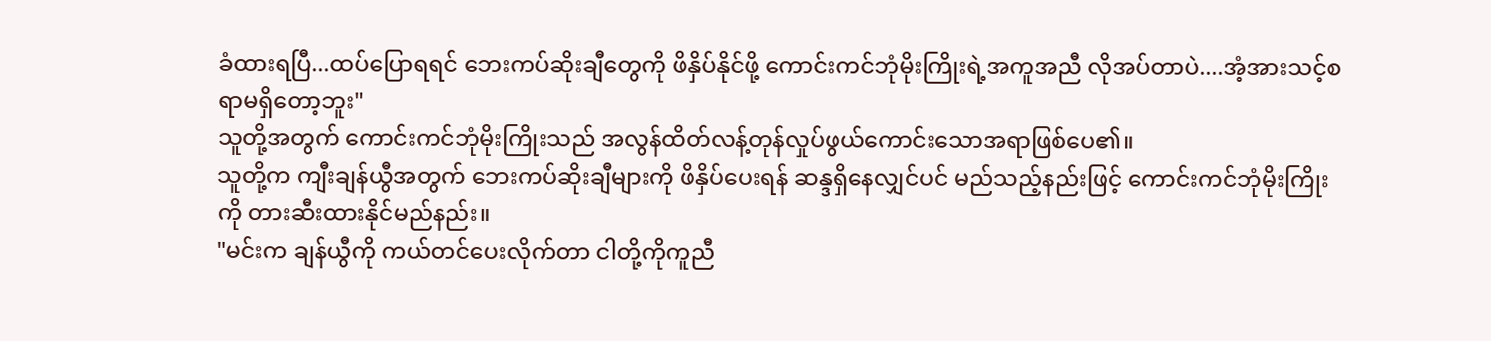ခံထားရပြီ...ထပ်ပြောရရင် ဘေးကပ်ဆိုးချီတွေကို ဖိနှိပ်နိုင်ဖို့ ကောင်းကင်ဘုံမိုးကြိုးရဲ့အကူအညီ လိုအပ်တာပဲ....အံ့အားသင့်စရာမရှိတော့ဘူး"
သူတို့အတွက် ကောင်းကင်ဘုံမိုးကြိုးသည် အလွန်ထိတ်လန့်တုန်လှုပ်ဖွယ်ကောင်းသောအရာဖြစ်ပေ၏။
သူတို့က ကျီးချန်ယွီအတွက် ဘေးကပ်ဆိုးချီများကို ဖိနှိပ်ပေးရန် ဆန္ဒရှိနေလျှင်ပင် မည်သည့်နည်းဖြင့် ကောင်းကင်ဘုံမိုးကြိုးကို တားဆီးထားနိုင်မည်နည်း။
"မင်းက ချန်ယွီကို ကယ်တင်ပေးလိုက်တာ ငါတို့ကိုကူညီ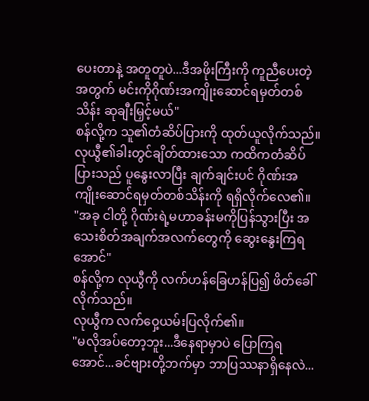ပေးတာနဲ့ အတူတူပဲ...ဒီအဖိုးကြီးကို ကူညီပေးတဲ့အတွက် မင်းကိုဂိုဏ်းအကျိုးဆောင်ရမှတ်တစ်သိန်း ဆုချီးမြှင့်မယ်"
စန်လို့က သူ၏တံဆိပ်ပြားကို ထုတ်ယူလိုက်သည်။
လုယွီ၏ခါးတွင်ချိတ်ထားသော ကထိကတံဆိပ်ပြားသည် ပူနွေးလာပြီး ချက်ချင်းပင် ဂိုဏ်းအကျိုးဆောင်ရမှတ်တစ်သိန်းကို ရရှိလိုက်လေ၏။
"အခု ငါတို့ ဂိုဏ်းရဲ့မဟာခန်းမကိုပြန်သွားပြီး အသေးစိတ်အချက်အလက်တွေကို ဆွေးနွေးကြရအောင်"
စန်လို့က လုယွီကို လက်ဟန်ခြေဟန်ပြ၍ ဖိတ်ခေါ်လိုက်သည်။
လုယွီက လက်ဝှေ့ယမ်းပြလိုက်၏။
"မလိုအပ်တော့ဘူး...ဒီနေရာမှာပဲ ပြောကြရအောင်...ခင်ဗျားတို့ဘက်မှာ ဘာပြဿနာရှိနေလဲ...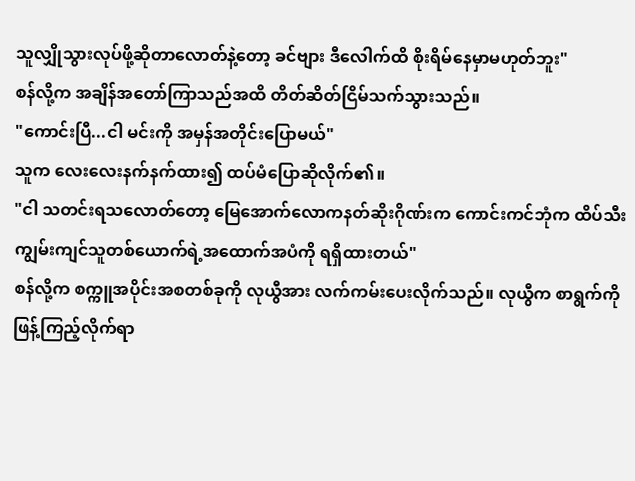သူလျှိုသွားလုပ်ဖို့ဆိုတာလောတ်နဲ့တော့ ခင်ဗျား ဒီလေါက်ထိ စိုးရိမ်နေမှာမဟုတ်ဘူး"
စန်လို့က အချိန်အတော်ကြာသည်အထိ တိတ်ဆိတ်ငြိမ်သက်သွားသည်။
"ကောင်းပြီ...ငါ မင်းကို အမှန်အတိုင်းပြောမယ်"
သူက လေးလေးနက်နက်ထား၍ ထပ်မံပြောဆိုလိုက်၏။
"ငါ သတင်းရသလောတ်တော့ မြေအောက်လောကနတ်ဆိုးဂိုဏ်းက ကောင်းကင်ဘုံက ထိပ်သီးကျွမ်းကျင်သူတစ်ယောက်ရဲ့အထောက်အပံကို ရရှိထားတယ်"
စန်လို့က စက္ကူအပိုင်းအစတစ်ခုကို လုယွီအား လက်ကမ်းပေးလိုက်သည်။ လုယွီက စာရွက်ကို ဖြန့်ကြည့်လိုက်ရာ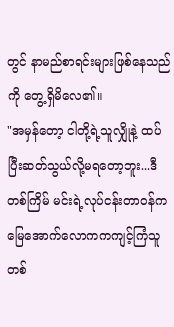တွင် နာမည်စာရင်းများဖြစ်နေသည်ကို တွေ့ရှိမိလေ၏။
"အမှန်တော့ ငါတို့ရဲ့သူလျှိုနဲ့ ထပ်ပြီးဆတ်သွယ်လို့မရတော့ဘူး...ဒီတစ်ကြိမ် မင်းရဲ့လုပ်ငန်းတာဝန်က မြေအောက်လောကကကျင့်ကြံသူတစ်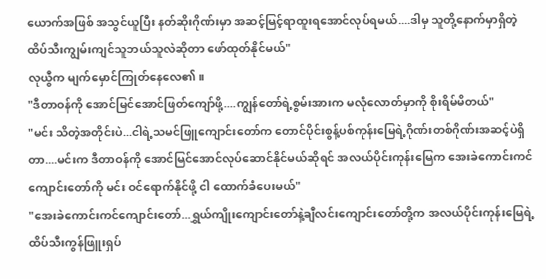ယောက်အဖြစ် အသွင်ယူပြီး နတ်ဆိုးဂိုဏ်းမှာ အဆင့်မြင့်ရာထူးရအောင်လုပ်ရမယ်....ဒါမှ သူတို့နောက်မှာရှိတဲ့ ထိပ်သီးကျွမ်းကျင်သူဘယ်သူလဲဆိုတာ ဖော်ထုတ်နိုင်မယ်"
လုယွီက မျက်မှောင်ကြုတ်နေလေ၏။
"ဒီတာဝန်ကို အောင်မြင်အောင်ဖြတ်ကျော်ဖို့....ကျွန်တော်ရဲ့စွမ်းအားက မလုံလောတ်မှာကို စိုးရိမ်မိတယ်"
"မင်း သိတဲ့အတိုင်းပဲ...ငါရဲ့သမင်ဖြူကျောင်းတော်က တောင်ပိုင်းစွန့်ပစ်ကုန်းမြေရဲ့ဂိုဏ်းတစ်ဂိုဏ်းအဆင့်ပဲရှိတာ....မင်းက ဒီတာဝန်ကို အောင်မြင်အောင်လုပ်ဆောင်နိုင်မယ်ဆိုရင် အလယ်ပိုင်းကုန်းမြေက အေးခဲကောင်းကင်ကျောင်းတော်ကို မင်း ဝင်ရောက်နိုင်ဖို့ ငါ ထောက်ခံပေးမယ်"
"အေးခဲကောင်းကင်ကျောင်းတော်...ရွှယ်ကျိုးကျောင်းတော်နဲ့ချီလင်းကျောင်းတော်တို့က အလယ်ပိုင်းကုန်းမြေရဲ့ ထိပ်သီးကွန်ဖြူးရှပ်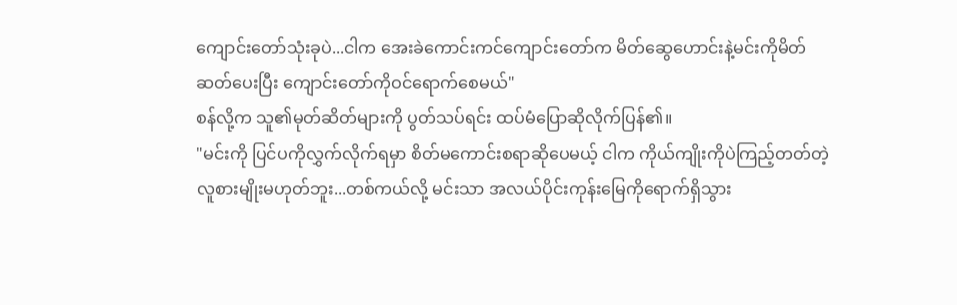ကျောင်းတော်သုံးခုပဲ...ငါက အေးခဲကောင်းကင်ကျောင်းတော်က မိတ်ဆွေဟောင်းနဲ့မင်းကိုမိတ်ဆတ်ပေးပြီး ကျောင်းတော်ကိုဝင်ရောက်စေမယ်"
စန်လို့က သူ၏မုတ်ဆိတ်များကို ပွတ်သပ်ရင်း ထပ်မံပြောဆိုလိုက်ပြန်၏။
"မင်းကို ပြင်ပကိုလွှက်လိုက်ရမှာ စိတ်မကောင်းစရာဆိုပေမယ့် ငါက ကိုယ်ကျိုးကိုပဲကြည့်တတ်တဲ့လူစားမျိုးမဟုတ်ဘူး...တစ်ကယ်လို့ မင်းသာ အလယ်ပိုင်းကုန်းမြေကိုရောက်ရှိသွား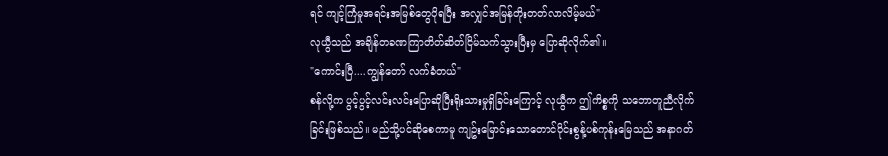ရင် ကျင့်ကြံမှုအရင်းအမြစ်တွေပိုရပြီး အလျှင်အမြန်တိုးတတ်လာလိမ့်မယ်"
လုယွီသည် အချိန်တခဏကြာတိတ်ဆိတ်ငြိမ်သက်သွားပြီးမှ ပြောဆိုလိုက်၏။
"ကောင်းပြီ....ကျွန်တော် လက်ခံတယ်"
စန်လို့က ပွင့်ပွင့်လင်းလင်းပြောဆိုပြီးရိုးသားမှုရှိခြင်းကြောင့် လုယွီက ဤကိစ္စကို သဘောတူညီလိုက်ခြင်းဖြစ်သည်။ မည်သို့ပင်ဆိုစေကာမူ ကျဥ်းမြောင်းသောတောင်ပိုင်းစွန့်ပစ်ကုန်းမြေသည် အနာဂတ်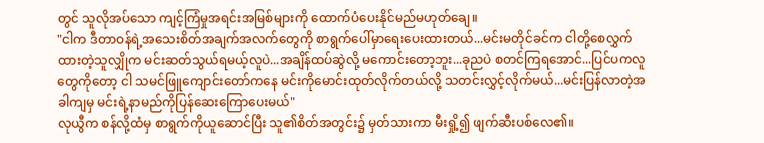တွင် သူလိုအပ်သော ကျင့်ကြံမှုအရင်းအမြစ်များကို ထောက်ပံပေးနိုင်မည်မဟုတ်ချေ။
"ငါက ဒီတာဝန်ရဲ့အသေးစိတ်အချက်အလက်တွေကို စာရွက်ပေါ်မှာရေးပေးထားတယ်...မင်းမတိုင်ခင်က ငါတို့စေလွှက်ထားတဲ့သူလျှိုက မင်းဆတ်သွယ်ရမယ့်လူပဲ...အချိန်ထပ်ဆွဲလို့ မကောင်းတော့ဘူး...ခုညပဲ စတင်ကြရအောင်...ပြင်ပကလူတွေကိုတော့ ငါ သမင်ဖြူကျောင်းတော်ကနေ မင်းကိုမောင်းထုတ်လိုက်တယ်လို့ သတင်းလွှင့်လိုက်မယ်...မင်းပြန်လာတဲ့အခါကျမှ မင်းရဲ့နာမည်ကိုပြန်ဆေးကြောပေးမယ်"
လုယွီက စန်လို့ထံမှ စာရွက်ကိုယူဆောင်ပြီး သူ၏စိတ်အတွင်း၌ မှတ်သားကာ မီးရှို့၍ ဖျက်ဆီးပစ်လေ၏။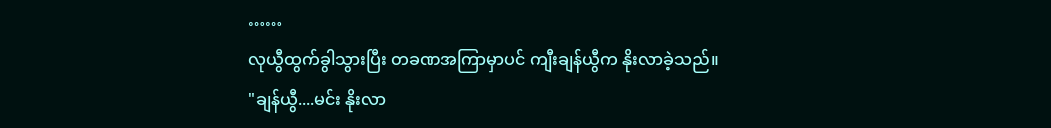……
လုယွီထွက်ခွါသွားပြီး တခဏအကြာမှာပင် ကျီးချန်ယွီက နိုးလာခဲ့သည်။
"ချန်ယွီ....မင်း နိုးလာ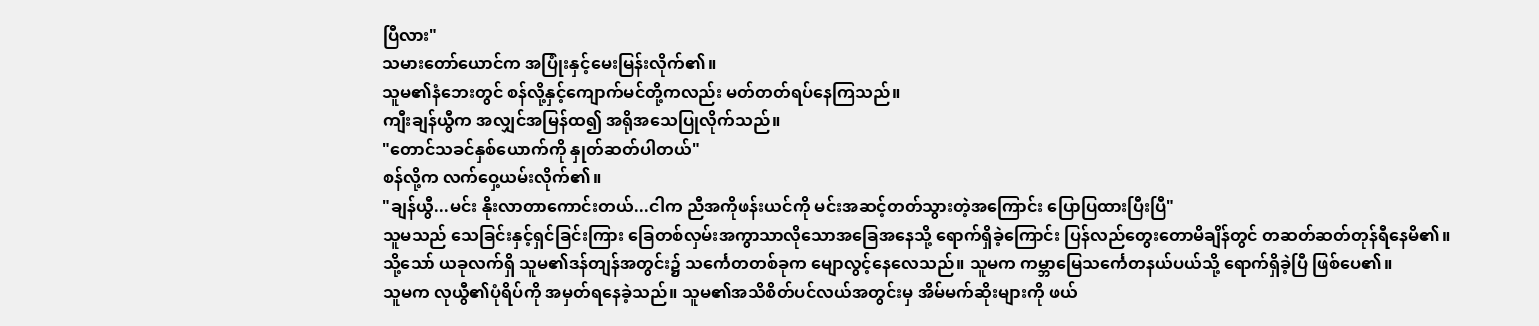ပြီလား"
သမားတော်ယောင်က အပြုံးနှင့်မေးမြန်းလိုက်၏။
သူမ၏နံဘေးတွင် စန်လို့နှင့်ကျောက်မင်တို့ကလည်း မတ်တတ်ရပ်နေကြသည်။
ကျီးချန်ယွီက အလျှင်အမြန်ထ၍ အရိုအသေပြုလိုက်သည်။
"တောင်သခင်နှစ်ယောက်ကို နှုတ်ဆတ်ပါတယ်"
စန်လို့က လက်ဝှေ့ယမ်းလိုက်၏။
"ချန်ယွီ...မင်း နိုးလာတာကောင်းတယ်...ငါက ညီအကိုဖန်းယင်ကို မင်းအဆင့်တတ်သွားတဲ့အကြောင်း ပြောပြထားပြီးပြီ"
သူမသည် သေခြင်းနှင့်ရှင်ခြင်းကြား ခြေတစ်လှမ်းအကွာသာလိုသောအခြေအနေသို့ ရောက်ရှိခဲ့ကြောင်း ပြန်လည်တွေးတောမိချိန်တွင် တဆတ်ဆတ်တုန်ရီနေမိ၏။
သို့သော် ယခုလက်ရှိ သူမ၏ဒန်တျန်အတွင်း၌ သင်္ကေတတစ်ခုက မျောလွင့်နေလေသည်။ သူမက ကမ္ဘာမြေသင်္ကေတနယ်ပယ်သို့ ရောက်ရှိခဲ့ပြီ ဖြစ်ပေ၏။
သူမက လုယွီ၏ပုံရိပ်ကို အမှတ်ရနေခဲ့သည်။ သူမ၏အသိစိတ်ပင်လယ်အတွင်းမှ အိမ်မက်ဆိုးများကို ဖယ်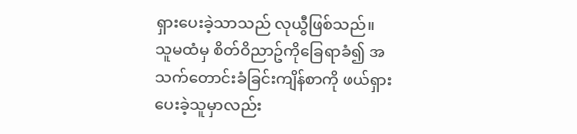ရှားပေးခဲ့သာသည် လုယွီဖြစ်သည်။
သူမထံမှ စိတ်ဝိညာဥ်ကိုခြေရာခံ၍ အသက်တောင်းခံခြင်းကျိန်စာကို ဖယ်ရှားပေးခဲ့သူမှာလည်း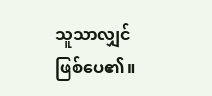သူသာလျှင်ဖြစ်ပေ၏။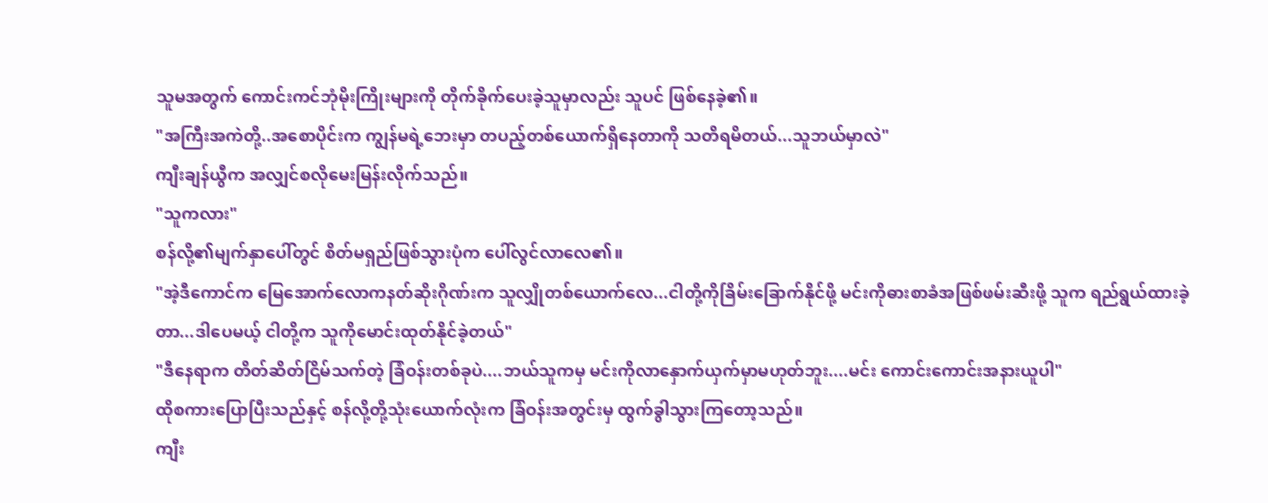သူမအတွက် ကောင်းကင်ဘုံမိုးကြိုးများကို တိုက်ခိုက်ပေးခဲ့သူမှာလည်း သူပင် ဖြစ်နေခဲ့၏။
"အကြီးအကဲတို့..အစောပိုင်းက ကျွန်မရဲ့ဘေးမှာ တပည့်တစ်ယောက်ရှိနေတာကို သတိရမိတယ်...သူဘယ်မှာလဲ"
ကျီးချန်ယွီက အလျှင်စလိုမေးမြန်းလိုက်သည်။
"သူကလား"
စန်လို့၏မျက်နှာပေါ်တွင် စိတ်မရှည်ဖြစ်သွားပုံက ပေါ်လွင်လာလေ၏။
"အဲ့ဒီကောင်က မြေအောက်လောကနတ်ဆိုးဂိုဏ်းက သူလျှိုတစ်ယောက်လေ...ငါတို့ကိုခြိမ်းခြောက်နိုင်ဖို့ မင်းကိုဓားစာခံအဖြစ်ဖမ်းဆီးဖို့ သူက ရည်ရွယ်ထားခဲ့တာ...ဒါပေမယ့် ငါတို့က သူကိုမောင်းထုတ်နိုင်ခဲ့တယ်"
"ဒီနေရာက တိတ်ဆိတ်ငြိမ်သက်တဲ့ ခြံဝန်းတစ်ခုပဲ....ဘယ်သူကမှ မင်းကိုလာနှောက်ယှက်မှာမဟုတ်ဘူး....မင်း ကောင်းကောင်းအနားယူပါ"
ထိုစကားပြောပြီးသည်နှင့် စန်လို့တို့သုံးယောက်လုံးက ခြံဝန်းအတွင်းမှ ထွက်ခွါသွားကြတော့သည်။
ကျီး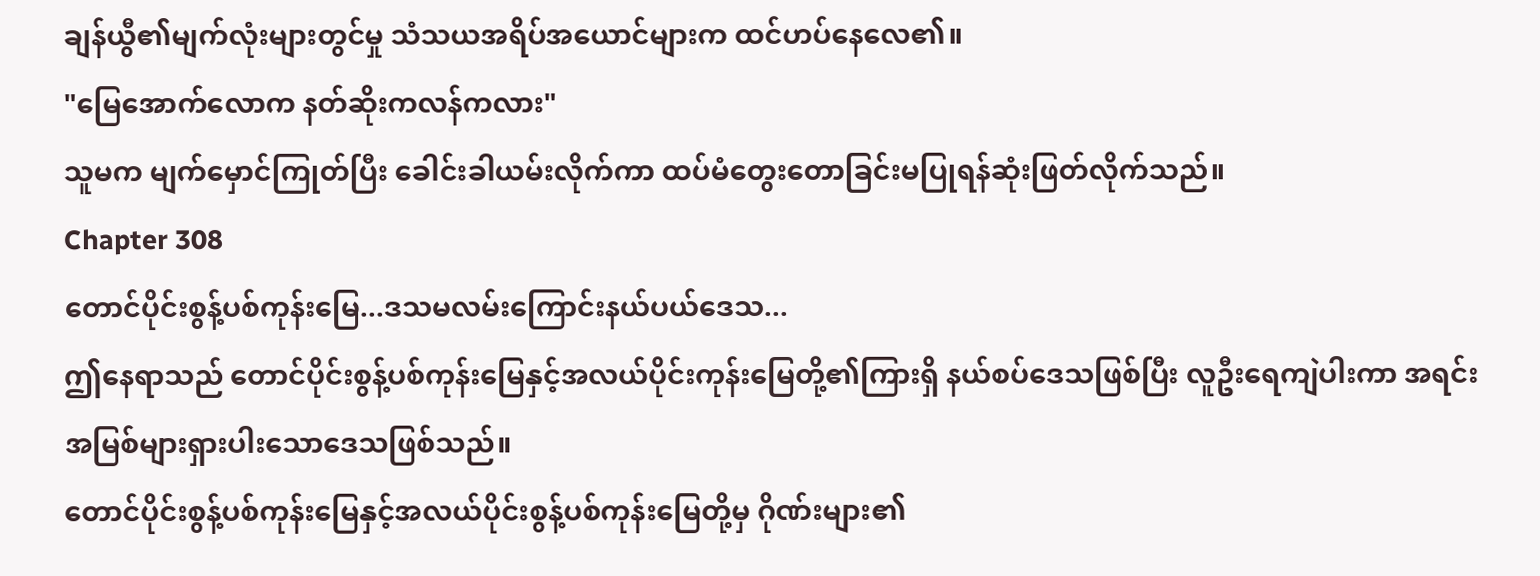ချန်ယွီ၏မျက်လုံးများတွင်မှု သံသယအရိပ်အယောင်များက ထင်ဟပ်နေလေ၏။
"မြေအောက်လောက နတ်ဆိုးကလန်ကလား"
သူမက မျက်မှောင်ကြုတ်ပြီး ခေါင်းခါယမ်းလိုက်ကာ ထပ်မံတွေးတောခြင်းမပြုရန်ဆုံးဖြတ်လိုက်သည်။
Chapter 308
တောင်ပိုင်းစွန့်ပစ်ကုန်းမြေ...ဒသမလမ်းကြောင်းနယ်ပယ်ဒေသ...
ဤနေရာသည် တောင်ပိုင်းစွန့်ပစ်ကုန်းမြေနှင့်အလယ်ပိုင်းကုန်းမြေတို့၏ကြားရှိ နယ်စပ်ဒေသဖြစ်ပြီး လူဦးရေကျဲပါးကာ အရင်းအမြစ်များရှားပါးသောဒေသဖြစ်သည်။
တောင်ပိုင်းစွန့်ပစ်ကုန်းမြေနှင့်အလယ်ပိုင်းစွန့်ပစ်ကုန်းမြေတို့မှ ဂိုဏ်းများ၏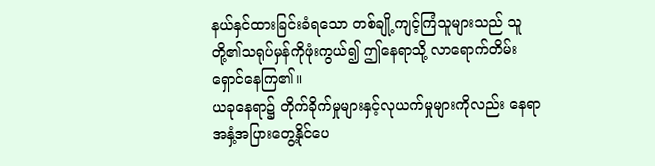နယ်နှင်ထားခြင်းခံရသော တစ်ချို့ကျင့်ကြံသူများသည် သူတို့၏သရုပ်မှန်ကိုဖုံးကွယ်၍ ဤနေရာသို့ လာရောက်တိမ်းရှောင်နေကြ၏။
ယခုနေရာ၌ တိုက်ခိုက်မှုများနှင့်လုယက်မှုများကိုလည်း နေရာအနှံ့အပြားတွေ့နိုင်ပေ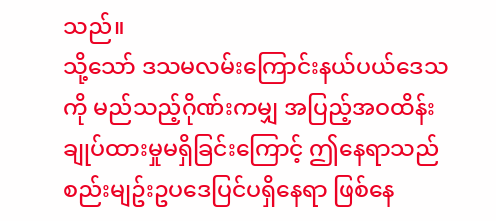သည်။
သို့သော် ဒသမလမ်းကြောင်းနယ်ပယ်ဒေသကို မည်သည့်ဂိုဏ်းကမျှ အပြည့်အဝထိန်းချုပ်ထားမှုမရှိခြင်းကြောင့် ဤနေရာသည် စည်းမျဥ်းဥပဒေပြင်ပရှိနေရာ ဖြစ်နေ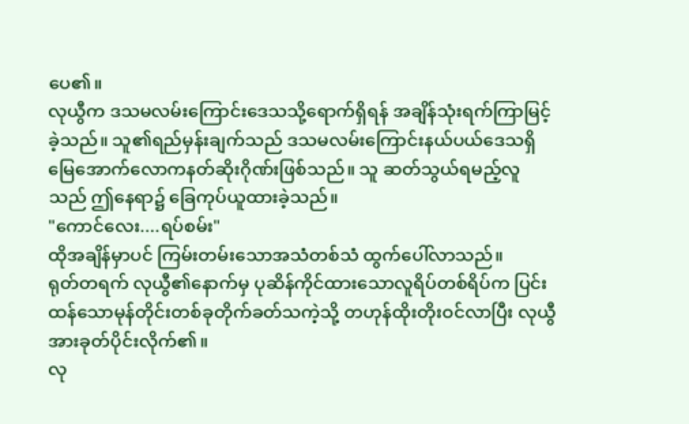ပေ၏။
လုယွီက ဒသမလမ်းကြောင်းဒေသသို့ရောက်ရှိရန် အချိန်သုံးရက်ကြာမြင့်ခဲ့သည်။ သူ၏ရည်မှန်းချက်သည် ဒသမလမ်းကြောင်းနယ်ပယ်ဒေသရှိ မြေအောက်လောကနတ်ဆိုးဂိုဏ်းဖြစ်သည်။ သူ ဆတ်သွယ်ရမည့်လူသည် ဤနေရာ၌ ခြေကုပ်ယူထားခဲ့သည်။
"ကောင်လေး....ရပ်စမ်း"
ထိုအချိန်မှာပင် ကြမ်းတမ်းသောအသံတစ်သံ ထွက်ပေါ်လာသည်။
ရုတ်တရက် လုယွီ၏နောက်မှ ပုဆိန်ကိုင်ထားသောလူရိပ်တစ်ရိပ်က ပြင်းထန်သောမုန်တိုင်းတစ်ခုတိုက်ခတ်သကဲ့သို့ တဟုန်ထိုးတိုးဝင်လာပြီး လုယွီအားခုတ်ပိုင်းလိုက်၏။
လု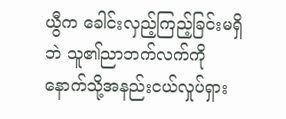ယွီက ခေါင်းလှည့်ကြည့်ခြင်းမရှိဘဲ သူ၏ညာဘက်လက်ကို နောက်သို့အနည်းငယ်လှုပ်ရှား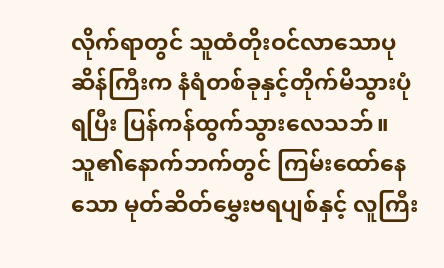လိုက်ရာတွင် သူထံတိုးဝင်လာသောပုဆိန်ကြီးက နံရံတစ်ခုနှင့်တိုက်မိသွားပုံရပြီး ပြန်ကန်ထွက်သွားလေသဘ်။
သူ၏နောက်ဘက်တွင် ကြမ်းထော်နေသော မုတ်ဆိတ်မွှေးဗရပျစ်နှင့် လူကြီး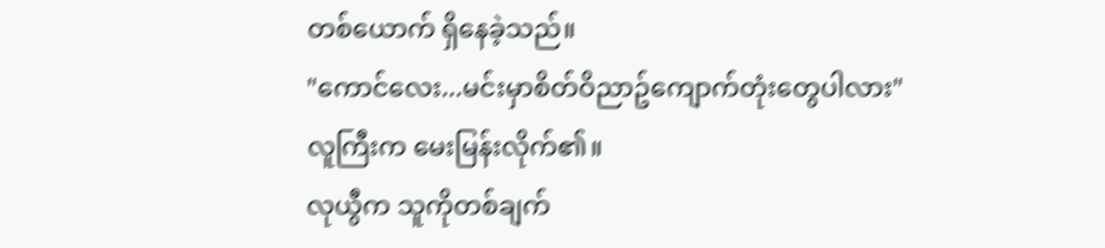တစ်ယောက် ရှိနေခဲ့သည်။
"ကောင်လေး...မင်းမှာစိတ်ဝိညာဥ်ကျောက်တုံးတွေပါလား"
လူကြီးက မေးမြန်းလိုက်၏။
လုယွီက သူကိုတစ်ချက်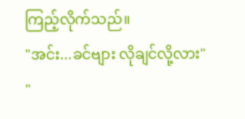ကြည့်လိုက်သည်။
"အင်း...ခင်ဗျား လိုချင်လို့လား"
"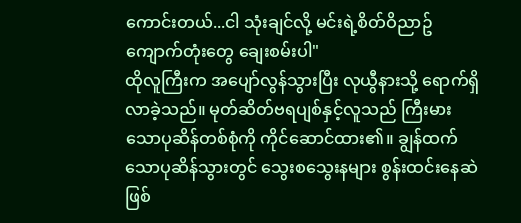ကောင်းတယ်...ငါ သုံးချင်လို့ မင်းရဲ့စိတ်ဝိညာဥ်ကျောက်တုံးတွေ ချေးစမ်းပါ"
ထိုလူကြီးက အပျော်လွန်သွားပြီး လုယွီနားသို့ ရောက်ရှိလာခဲ့သည်။ မုတ်ဆိတ်ဗရပျစ်နှင့်လူသည် ကြီးမားသောပုဆိန်တစ်စုံကို ကိုင်ဆောင်ထား၏။ ချွန်ထက်သောပုဆိန်သွားတွင် သွေးစသွေးနများ စွန်းထင်းနေဆဲဖြစ်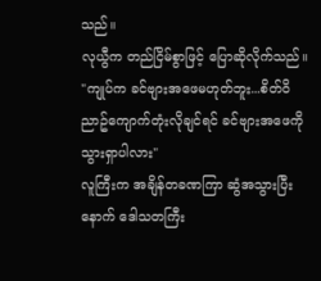သည်။
လုယွီက တည်ငြိမ်စွာဖြင့် ပြောဆိုလိုက်သည်။
"ကျုပ်က ခင်ဗျားအဖေမဟုတ်ဘူး...စိတ်ဝိညာဥ်ကျောက်တုံးလိုချင်ရင် ခင်ဗျားအဖေကိုသွားရှာပါလား"
လူကြီးက အချိန်တခဏကြာ ဆွံအသွားပြီးနောက် ဒေါသတကြီး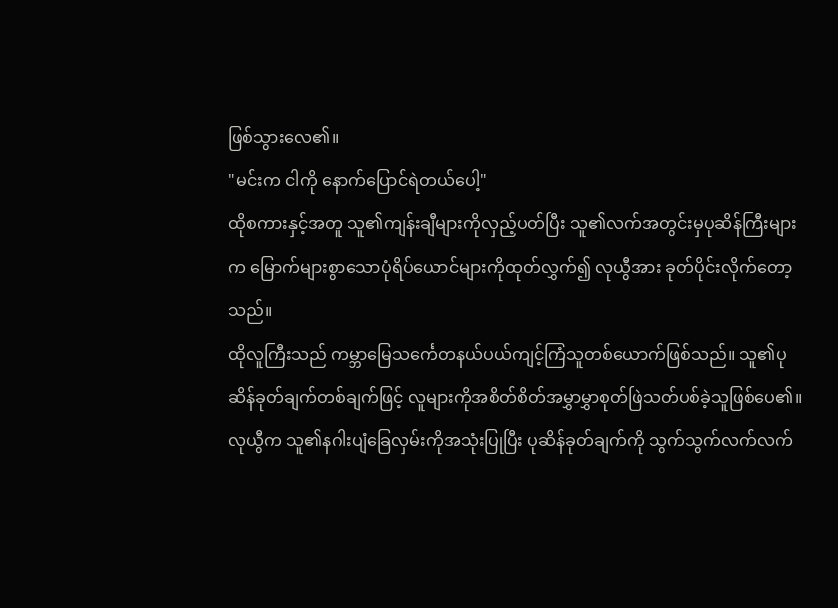ဖြစ်သွားလေ၏။
"မင်းက ငါကို နောက်ပြောင်ရဲတယ်ပေါ့"
ထိုစကားနှင့်အတူ သူ၏ကျန်းချီများကိုလှည့်ပတ်ပြီး သူ၏လက်အတွင်းမှပုဆိန်ကြီးများက မြောက်များစွာသောပုံရိပ်ယောင်များကိုထုတ်လွှက်၍ လုယွီအား ခုတ်ပိုင်းလိုက်တော့သည်။
ထိုလူကြီးသည် ကမ္ဘာမြေသင်္ကေတနယ်ပယ်ကျင့်ကြံသူတစ်ယောက်ဖြစ်သည်။ သူ၏ပုဆိန်ခုတ်ချက်တစ်ချက်ဖြင့် လူများကိုအစိတ်စိတ်အမွှာမွှာစုတ်ဖြဲသတ်ပစ်ခဲ့သူဖြစ်ပေ၏။
လုယွီက သူ၏နဂါးပျံခြေလှမ်းကိုအသုံးပြုပြီး ပုဆိန်ခုတ်ချက်ကို သွက်သွက်လက်လက်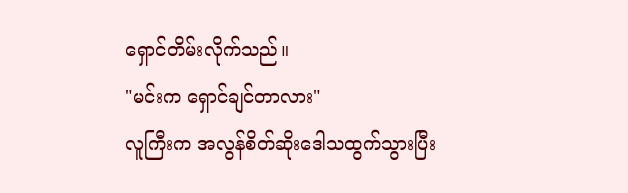ရှောင်တိမ်းလိုက်သည်။
"မင်းက ရှောင်ချင်တာလား"
လူကြီးက အလွန်စိတ်ဆိုးဒေါသထွက်သွားပြီး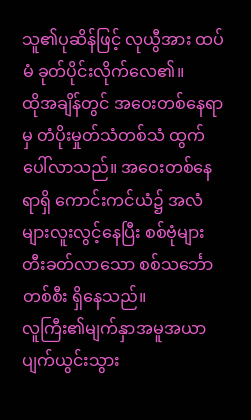သူ၏ပုဆိန်ဖြင့် လုယွီအား ထပ်မံ ခုတ်ပိုင်းလိုက်လေ၏။
ထိုအချိန်တွင် အဝေးတစ်နေရာမှ တံပိုးမှုတ်သံတစ်သံ ထွက်ပေါ်လာသည်။ အဝေးတစ်နေရာရှိ ကောင်းကင်ယံ၌ အလံများလူးလွင့်နေပြီး စစ်ဗုံများတီးခတ်လာသော စစ်သင်္ဘောတစ်စီး ရှိနေသည်။
လူကြီး၏မျက်နှာအမူအယာ ပျက်ယွင်းသွား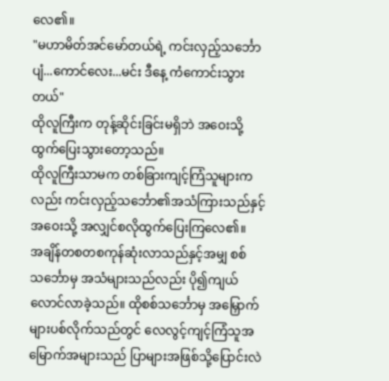လေ၏။
"မဟာမိတ်အင်မော်တယ်ရဲ့ ကင်းလှည့်သင်္ဘောပျံ...ကောင်လေး...မင်း ဒီနေ့ ကံကောင်းသွားတယ်"
ထိုလူကြီးက တုန့်ဆိုင်းခြင်းမရှိဘဲ အဝေးသို့ ထွက်ပြေးသွားတော့သည်။
ထိုလူကြီးသာမက တစ်ခြားကျင့်ကြံသူများကလည်း ကင်းလှည့်သင်္ဘော၏အသံကြားသည်နှင့် အဝေးသို့ အလျှင်စလိုထွက်ပြေးကြလေ၏။
အချိန်တစတစကုန်ဆုံးလာသည်နှင့်အမျှ စစ်သင်္ဘောမှ အသံများသည်လည်း ပို၍ကျယ်လောင်လာခဲ့သည်။ ထိုစစ်သင်္ဘောမှ အမြှောက်များပစ်လိုက်သည်တွင် လေလွင့်ကျင့်ကြံသူအမြောက်အများသည် ပြာများအဖြစ်သို့ပြောင်းလဲ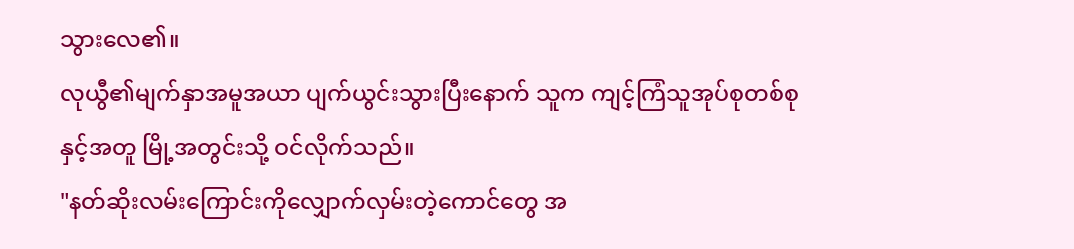သွားလေ၏။
လုယွီ၏မျက်နှာအမူအယာ ပျက်ယွင်းသွားပြီးနောက် သူက ကျင့်ကြံသူအုပ်စုတစ်စုနှင့်အတူ မြို့အတွင်းသို့ ဝင်လိုက်သည်။
"နတ်ဆိုးလမ်းကြောင်းကိုလျှောက်လှမ်းတဲ့ကောင်တွေ အ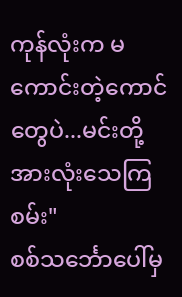ကုန်လုံးက မကောင်းတဲ့ကောင်တွေပဲ...မင်းတို့အားလုံးသေကြစမ်း"
စစ်သင်္ဘောပေါ်မှ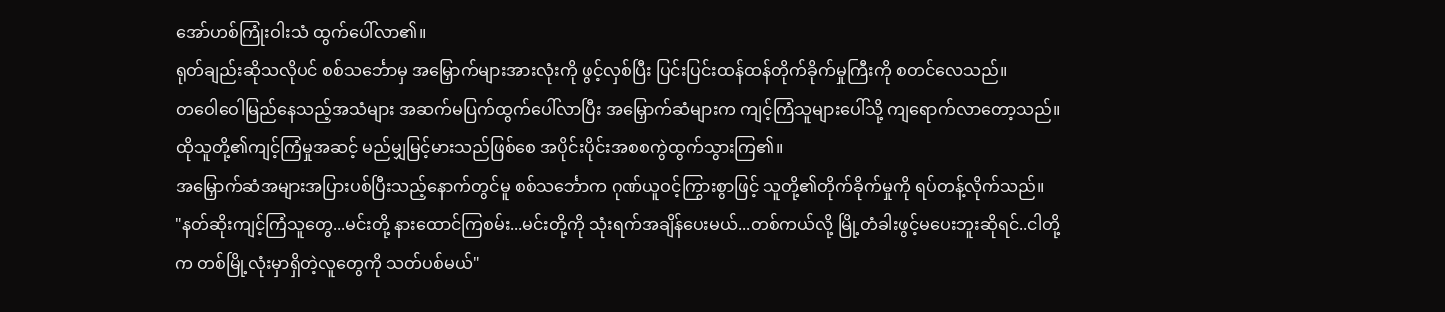အော်ဟစ်ကြုံးဝါးသံ ထွက်ပေါ်လာ၏။
ရုတ်ချည်းဆိုသလိုပင် စစ်သင်္ဘောမှ အမြှောက်များအားလုံးကို ဖွင့်လှစ်ပြီး ပြင်းပြင်းထန်ထန်တိုက်ခိုက်မှုကြီးကို စတင်လေသည်။
တဝေါဝေါမြည်နေသည့်အသံများ အဆက်မပြက်ထွက်ပေါ်လာပြီး အမြှောက်ဆံများက ကျင့်ကြံသူများပေါ်သို့ ကျရောက်လာတော့သည်။ ထိုသူတို့၏ကျင့်ကြံမှုအဆင့် မည်မျှမြင့်မားသည်ဖြစ်စေ အပိုင်းပိုင်းအစစကွဲထွက်သွားကြ၏။
အမြှောက်ဆံအများအပြားပစ်ပြီးသည့်နောက်တွင်မူ စစ်သင်္ဘောက ဂုဏ်ယူဝင့်ကြွားစွာဖြင့် သူတို့၏တိုက်ခိုက်မှုကို ရပ်တန့်လိုက်သည်။
"နတ်ဆိုးကျင့်ကြံသူတွေ...မင်းတို့ နားထောင်ကြစမ်း...မင်းတို့ကို သုံးရက်အချိန်ပေးမယ်...တစ်ကယ်လို့ မြို့တံခါးဖွင့်မပေးဘူးဆိုရင်..ငါတို့က တစ်မြို့လုံးမှာရှိတဲ့လူတွေကို သတ်ပစ်မယ်"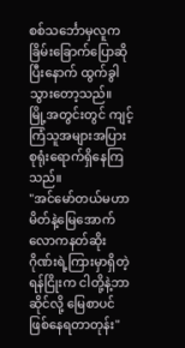စစ်သင်္ဘောမှလူက ခြိမ်းခြောက်ပြောဆိုပြီးနောက် ထွက်ခွါသွားတော့သည်။
မြို့အတွင်းတွင် ကျင့်ကြံသူအများအပြား စုရုံးရောက်ရှိနေကြသည်။
"အင်မော်တယ်မဟာမိတ်နဲ့မြေအောက်လောကနတ်ဆိုးဂိုဏ်းရဲ့ကြားမှာရှိတဲ့ ရန်ငြိုးက ငါတို့နဲ့ဘာဆိုင်လို့ မြေစာပင်ဖြစ်နေရတာတုန်း"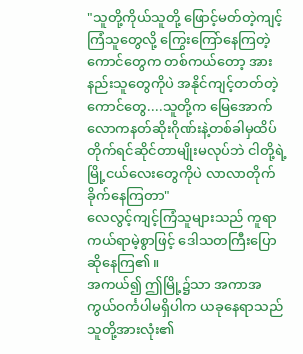"သူတို့ကိုယ်သူတို့ ဖြောင့်မတ်တဲ့ကျင့်ကြံသူတွေလို့ ကြွေးကြော်နေကြတဲ့ကောင်တွေက တစ်ကယ်တော့ အားနည်းသူတွေကိုပဲ အနိုင်ကျင့်တတ်တဲ့ကောင်တွေ....သူတို့က မြေအောက်လောကနတ်ဆိုးဂိုဏ်းနဲ့တစ်ခါမှထိပ်တိုက်ရင်ဆိုင်တာမျိုးမလုပ်ဘဲ ငါတို့ရဲ့မြို့ငယ်လေးတွေကိုပဲ လာလာတိုက်ခိုက်နေကြတာ"
လေလွင့်ကျင့်ကြံသူများသည် ကူရာကယ်ရာမဲ့စွာဖြင့် ဒေါသတကြီးပြောဆိုနေကြ၏။
အကယ်၍ ဤမြို့၌သာ အကာအကွယ်ဝင်္ကပါမရှိပါက ယခုနေရာသည် သူတို့အားလုံး၏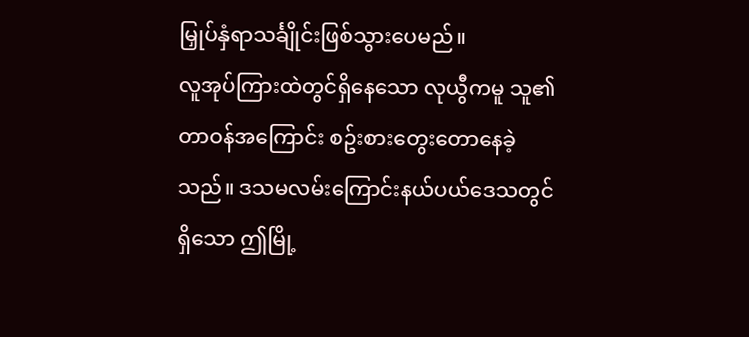မြှုပ်နှံရာသင်္ချိုင်းဖြစ်သွားပေမည်။
လူအုပ်ကြားထဲတွင်ရှိနေသော လုယွီကမူ သူ၏တာဝန်အကြောင်း စဥ်းစားတွေးတောနေခဲ့သည်။ ဒသမလမ်းကြောင်းနယ်ပယ်ဒေသတွင်ရှိသော ဤမြို့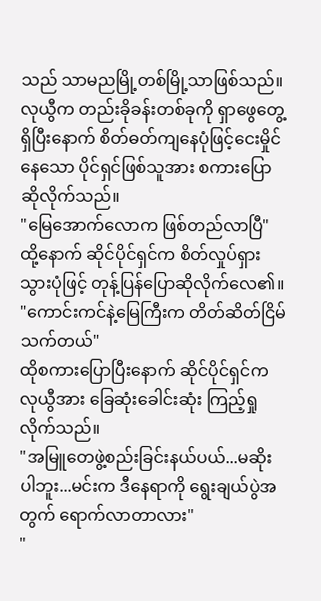သည် သာမညမြို့တစ်မြို့သာဖြစ်သည်။
လုယွီက တည်းခိုခန်းတစ်ခုကို ရှာဖွေတွေ့ရှိပြီးနောက် စိတ်ဓတ်ကျနေပုံဖြင့်ငေးမှိုင်နေသော ပိုင်ရှင်ဖြစ်သူအား စကားပြောဆိုလိုက်သည်။
"မြေအောက်လောက ဖြစ်တည်လာပြီ"
ထို့နောက် ဆိုင်ပိုင်ရှင်က စိတ်လှုပ်ရှားသွားပုံဖြင့် တုန့်ပြန်ပြောဆိုလိုက်လေ၏။
"ကောင်းကင်နဲ့မြေကြီးက တိတ်ဆိတ်ငြိမ်သက်တယ်"
ထိုစကားပြောပြီးနောက် ဆိုင်ပိုင်ရှင်က လုယွီအား ခြေဆုံးခေါင်းဆုံး ကြည့်ရှုလိုက်သည်။
"အမြူတေဖွဲ့စည်းခြင်းနယ်ပယ်...မဆိုးပါဘူး...မင်းက ဒီနေရာကို ရွေးချယ်ပွဲအတွက် ရောက်လာတာလား"
"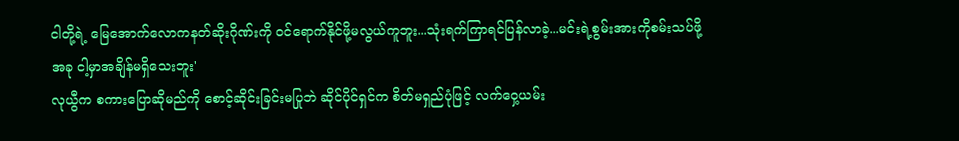ငါတို့ရဲ့ မြေအောက်လောကနတ်ဆိုးဂိုဏ်းကို ဝင်ရောက်နိုင်ဖို့မလွယ်ကူဘူး...သုံးရက်ကြာရင်ပြန်လာခဲ့...မင်းရဲ့စွမ်းအားကိုစမ်းသပ်ဖို့ အခု ငါ့မှာအချိန်မရှိသေးဘူး'
လုယွီက စကားပြောဆိုမည်ကို စောင့်ဆိုင်းခြင်းမပြုဘဲ ဆိုင်ပိုင်ရှင်က စိတ်မရှည်ပုံဖြင့် လက်ဝှေ့ယမ်း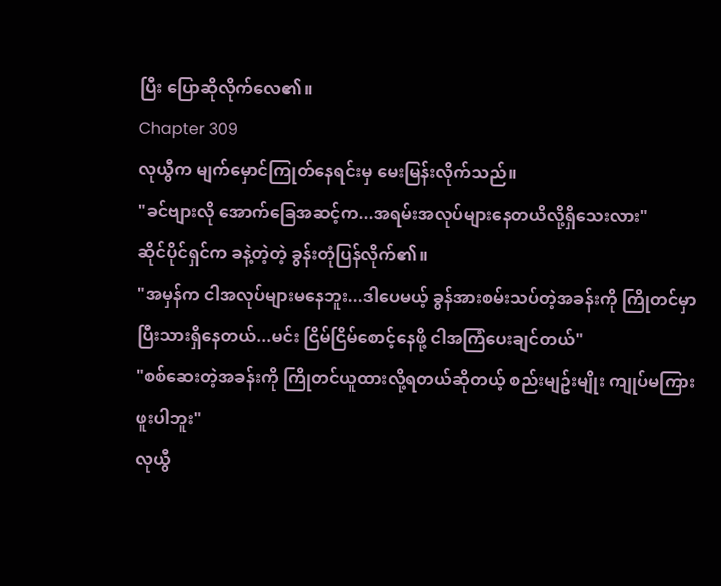ပြီး ပြောဆိုလိုက်လေ၏။
Chapter 309
လုယွီက မျက်မှောင်ကြုတ်နေရင်းမှ မေးမြန်းလိုက်သည်။
"ခင်ဗျားလို အောက်ခြေအဆင့်က...အရမ်းအလုပ်များနေတယိလို့ရှိသေးလား"
ဆိုင်ပိုင်ရှင်က ခနဲ့တဲ့တဲ့ ခွန်းတုံပြန်လိုက်၏။
"အမှန်က ငါအလုပ်များမနေဘူး...ဒါပေမယ့် ခွန်အားစမ်းသပ်တဲ့အခန်းကို ကြိုတင်မှာပြီးသားရှိနေတယ်...မင်း ငြိမ်ငြိမ်စောင့်နေဖို့ ငါအကြံပေးချင်တယ်"
"စစ်ဆေးတဲ့အခန်းကို ကြိုတင်ယူထားလို့ရတယ်ဆိုတယ့် စည်းမျဥ်းမျိုး ကျုပ်မကြားဖူးပါဘူး"
လုယွီ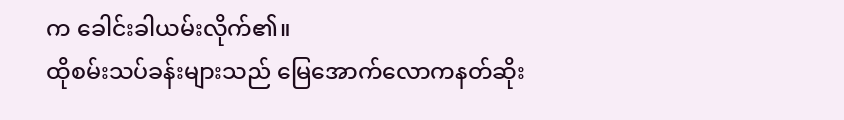က ခေါင်းခါယမ်းလိုက်၏။
ထိုစမ်းသပ်ခန်းများသည် မြေအောက်လောကနတ်ဆိုး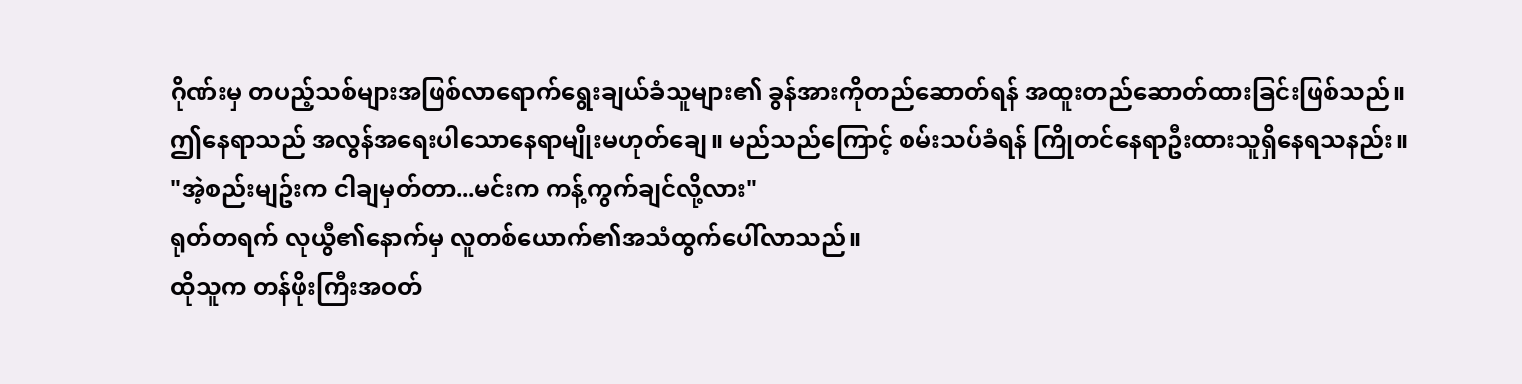ဂိုဏ်းမှ တပည့်သစ်များအဖြစ်လာရောက်ရွေးချယ်ခံသူများ၏ ခွန်အားကိုတည်ဆောတ်ရန် အထူးတည်ဆောတ်ထားခြင်းဖြစ်သည်။
ဤနေရာသည် အလွန်အရေးပါသောနေရာမျိုးမဟုတ်ချေ။ မည်သည်ကြောင့် စမ်းသပ်ခံရန် ကြိုတင်နေရာဦးထားသူရှိနေရသနည်း။
"အဲ့စည်းမျဥ်းက ငါချမှတ်တာ...မင်းက ကန့်ကွက်ချင်လို့လား"
ရုတ်တရက် လုယွီ၏နောက်မှ လူတစ်ယောက်၏အသံထွက်ပေါ်လာသည်။
ထိုသူက တန်ဖိုးကြီးအဝတ်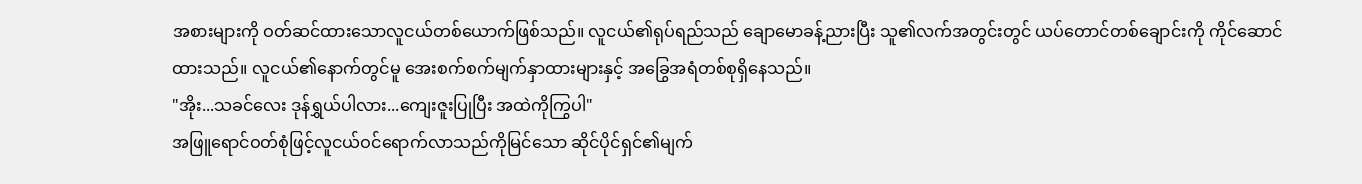အစားများကို ဝတ်ဆင်ထားသောလူငယ်တစ်ယောက်ဖြစ်သည်။ လူငယ်၏ရုပ်ရည်သည် ချောမောခန့်ညားပြီး သူ၏လက်အတွင်းတွင် ယပ်တောင်တစ်ချောင်းကို ကိုင်ဆောင်ထားသည်။ လူငယ်၏နောက်တွင်မူ အေးစက်စက်မျက်နှာထားများနှင့် အခြွေအရံတစ်စုရှိနေသည်။
"အိုး...သခင်လေး ဒုန်ရွှယ်ပါလား...ကျေးဇူးပြုပြီး အထဲကိုကြွပါ"
အဖြူရောင်ဝတ်စုံဖြင့်လူငယ်ဝင်ရောက်လာသည်ကိုမြင်သော ဆိုင်ပိုင်ရှင်၏မျက်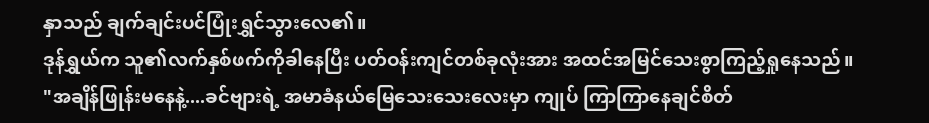နှာသည် ချက်ချင်းပင်ပြုံးရွှင်သွားလေ၏။
ဒုန်ရွှယ်က သူ၏လက်နှစ်ဖက်ကိုခါနေပြီး ပတ်ဝန်းကျင်တစ်ခုလုံးအား အထင်အမြင်သေးစွာကြည့်ရှုနေသည်။
"အချိန်ဖြုန်းမနေနဲ့....ခင်ဗျားရဲ့ အမာခံနယ်မြေသေးသေးလေးမှာ ကျုပ် ကြာကြာနေချင်စိတ်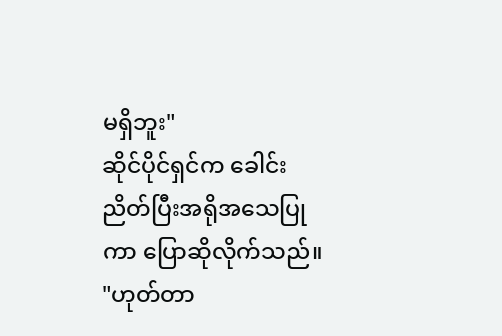မရှိဘူး"
ဆိုင်ပိုင်ရှင်က ခေါင်းညိတ်ပြီးအရိုအသေပြုကာ ပြောဆိုလိုက်သည်။
"ဟုတ်တာ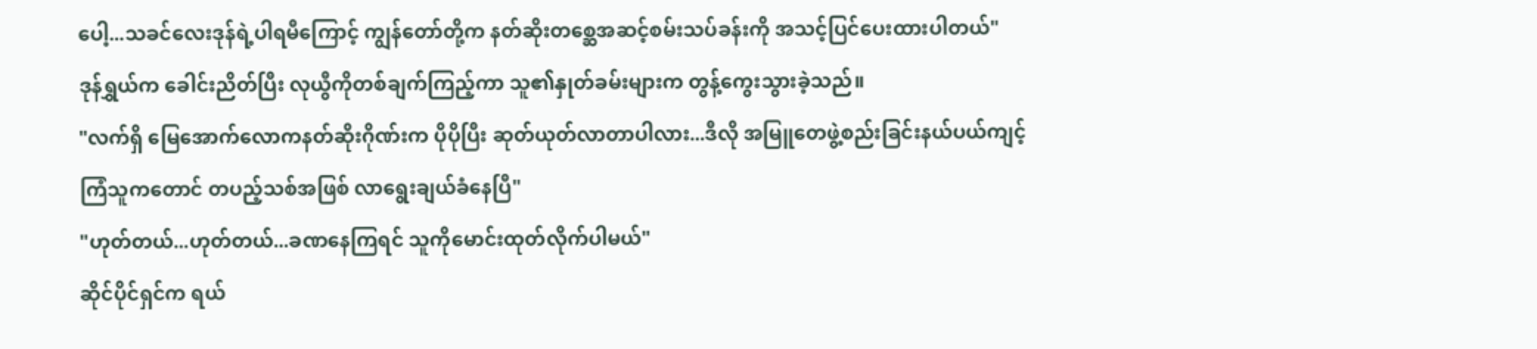ပေါ့...သခင်လေးဒုန်ရဲ့ပါရမီကြောင့် ကျွန်တော်တို့က နတ်ဆိုးတစ္ဆေအဆင့်စမ်းသပ်ခန်းကို အသင့်ပြင်ပေးထားပါတယ်"
ဒုန်ရွှယ်က ခေါင်းညိတ်ပြီး လုယွီကိုတစ်ချက်ကြည့်ကာ သူ၏နှုတ်ခမ်းများက တွန့်ကွေးသွားခဲ့သည်။
"လက်ရှိ မြေအောက်လောကနတ်ဆိုးဂိုဏ်းက ပိုပိုပြီး ဆုတ်ယုတ်လာတာပါလား...ဒီလို အမြူတေဖွဲ့စည်းခြင်းနယ်ပယ်ကျင့်ကြံသူကတောင် တပည့်သစ်အဖြစ် လာရွေးချယ်ခံနေပြီ"
"ဟုတ်တယ်...ဟုတ်တယ်...ခဏနေကြရင် သူကိုမောင်းထုတ်လိုက်ပါမယ်"
ဆိုင်ပိုင်ရှင်က ရယ်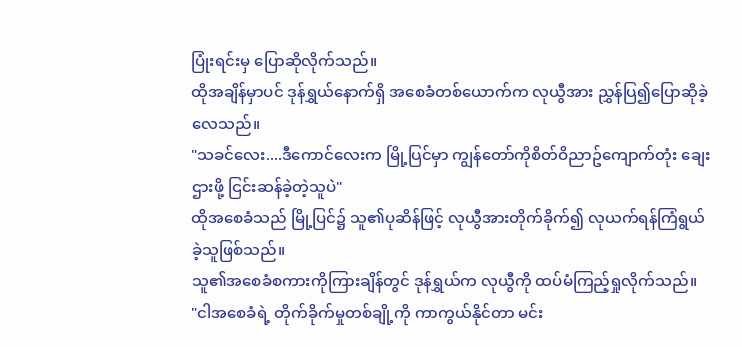ပြုံးရင်းမှ ပြောဆိုလိုက်သည်။
ထိုအချိန်မှာပင် ဒုန်ရွှယ်နောက်ရှိ အစေခံတစ်ယောက်က လုယွီအား ညွှန်ပြ၍ပြောဆိုခဲ့လေသည်။
"သခင်လေး....ဒီကောင်လေးက မြို့ပြင်မှာ ကျွန်တော်ကိုစိတ်ဝိညာဥ်ကျောက်တုံး ချေးဌားဖို့ ငြင်းဆန်ခဲ့တဲ့သူပဲ"
ထိုအစေခံသည် မြို့ပြင်၌ သူ၏ပုဆိန်ဖြင့် လုယွီအားတိုက်ခိုက်၍ လုယက်ရန်ကြံရွယ်ခဲ့သူဖြစ်သည်။
သူ၏အစေခံစကားကိုကြားချိန်တွင် ဒုန်ရွှယ်က လုယွီကို ထပ်မံကြည့်ရှုလိုက်သည်။
"ငါအစေခံရဲ့ တိုက်ခိုက်မှုတစ်ချို့ကို ကာကွယ်နိုင်တာ မင်း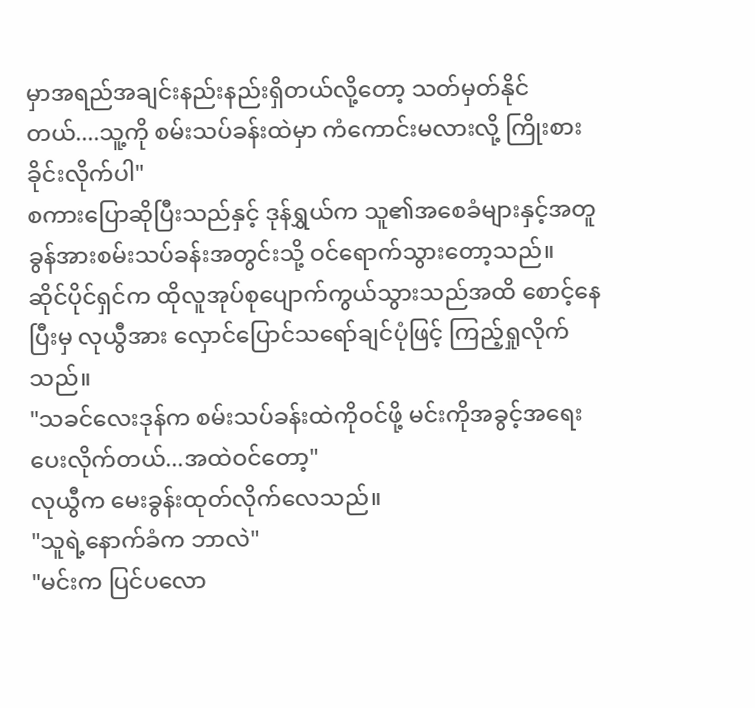မှာအရည်အချင်းနည်းနည်းရှိတယ်လို့တော့ သတ်မှတ်နိုင်တယ်....သူ့ကို စမ်းသပ်ခန်းထဲမှာ ကံကောင်းမလားလို့ ကြိုးစားခိုင်းလိုက်ပါ"
စကားပြောဆိုပြီးသည်နှင့် ဒုန်ရွှယ်က သူ၏အစေခံများနှင့်အတူ ခွန်အားစမ်းသပ်ခန်းအတွင်းသို့ ဝင်ရောက်သွားတော့သည်။
ဆိုင်ပိုင်ရှင်က ထိုလူအုပ်စုပျောက်ကွယ်သွားသည်အထိ စောင့်နေပြီးမှ လုယွီအား လှောင်ပြောင်သရော်ချင်ပုံဖြင့် ကြည့်ရှုလိုက်သည်။
"သခင်လေးဒုန်က စမ်းသပ်ခန်းထဲကိုဝင်ဖို့ မင်းကိုအခွင့်အရေးပေးလိုက်တယ်...အထဲဝင်တော့"
လုယွီက မေးခွန်းထုတ်လိုက်လေသည်။
"သူရဲ့နောက်ခံက ဘာလဲ"
"မင်းက ပြင်ပလော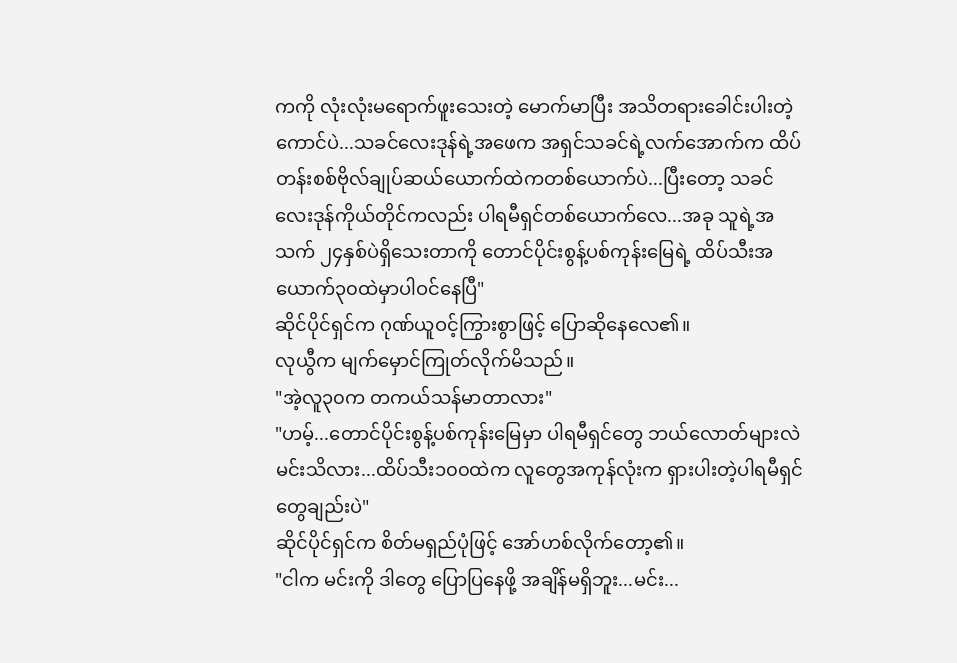ကကို လုံးလုံးမရောက်ဖူးသေးတဲ့ မောက်မာပြီး အသိတရားခေါင်းပါးတဲ့ကောင်ပဲ...သခင်လေးဒုန်ရဲ့အဖေက အရှင်သခင်ရဲ့လက်အောက်က ထိပ်တန်းစစ်ဗိုလ်ချုပ်ဆယ်ယောက်ထဲကတစ်ယောက်ပဲ...ပြီးတော့ သခင်လေးဒုန်ကိုယ်တိုင်ကလည်း ပါရမီရှင်တစ်ယောက်လေ...အခု သူရဲ့အသက် ၂၄နှစ်ပဲရှိသေးတာကို တောင်ပိုင်းစွန့်ပစ်ကုန်းမြေရဲ့ ထိပ်သီးအယောက်၃၀ထဲမှာပါဝင်နေပြီ"
ဆိုင်ပိုင်ရှင်က ဂုဏ်ယူဝင့်ကြွားစွာဖြင့် ပြောဆိုနေလေ၏။
လုယွီက မျက်မှောင်ကြုတ်လိုက်မိသည်။
"အဲ့လူ၃၀က တကယ်သန်မာတာလား"
"ဟမ့်...တောင်ပိုင်းစွန့်ပစ်ကုန်းမြေမှာ ပါရမီရှင်တွေ ဘယ်လောတ်များလဲ မင်းသိလား...ထိပ်သီး၁၀၀ထဲက လူတွေအကုန်လုံးက ရှားပါးတဲ့ပါရမီရှင်တွေချည်းပဲ"
ဆိုင်ပိုင်ရှင်က စိတ်မရှည်ပုံဖြင့် အော်ဟစ်လိုက်တော့၏။
"ငါက မင်းကို ဒါတွေ ပြောပြနေဖို့ အချိန်မရှိဘူး...မင်း...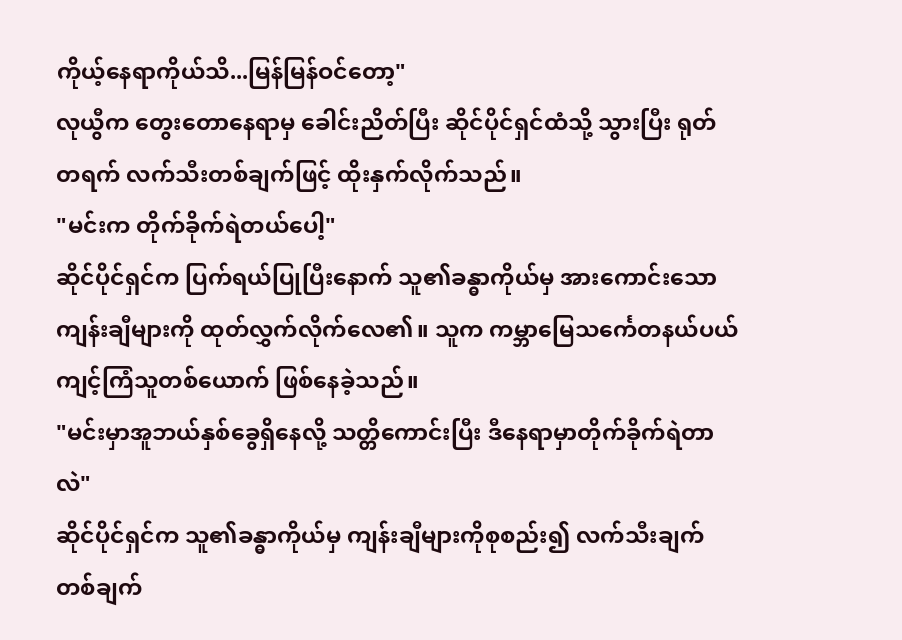ကိုယ့်နေရာကိုယ်သိ...မြန်မြန်ဝင်တော့"
လုယွီက တွေးတောနေရာမှ ခေါင်းညိတ်ပြီး ဆိုင်ပိုင်ရှင်ထံသို့ သွားပြီး ရုတ်တရက် လက်သီးတစ်ချက်ဖြင့် ထိုးနှက်လိုက်သည်။
"မင်းက တိုက်ခိုက်ရဲတယ်ပေါ့"
ဆိုင်ပိုင်ရှင်က ပြက်ရယ်ပြုပြီးနောက် သူ၏ခန္ဓာကိုယ်မှ အားကောင်းသောကျန်းချီများကို ထုတ်လွှက်လိုက်လေ၏။ သူက ကမ္ဘာမြေသင်္ကေတနယ်ပယ် ကျင့်ကြံသူတစ်ယောက် ဖြစ်နေခဲ့သည်။
"မင်းမှာအူဘယ်နှစ်ခွေရှိနေလို့ သတ္တိကောင်းပြီး ဒီနေရာမှာတိုက်ခိုက်ရဲတာလဲ"
ဆိုင်ပိုင်ရှင်က သူ၏ခန္ဓာကိုယ်မှ ကျန်းချီများကိုစုစည်း၍ လက်သီးချက်တစ်ချက်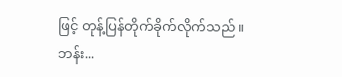ဖြင့် တုန့်ပြန်တိုက်ခိုက်လိုက်သည်။
ဘန်း...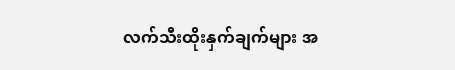လက်သီးထိုးနှက်ချက်များ အ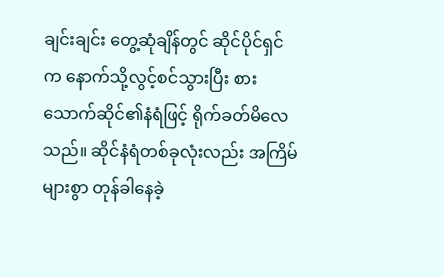ချင်းချင်း တွေ့ဆုံချိန်တွင် ဆိုင်ပိုင်ရှင်က နောက်သို့လွင့်စင်သွားပြီး စားသောက်ဆိုင်၏နံရံဖြင့် ရိုက်ခတ်မိလေသည်။ ဆိုင်နံရံတစ်ခုလုံးလည်း အကြိမ်များစွာ တုန်ခါနေခဲ့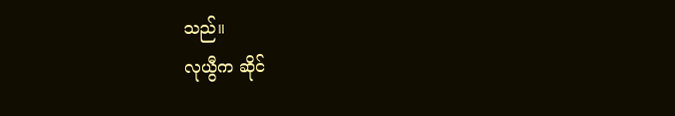သည်။
လုယွီက ဆိုင်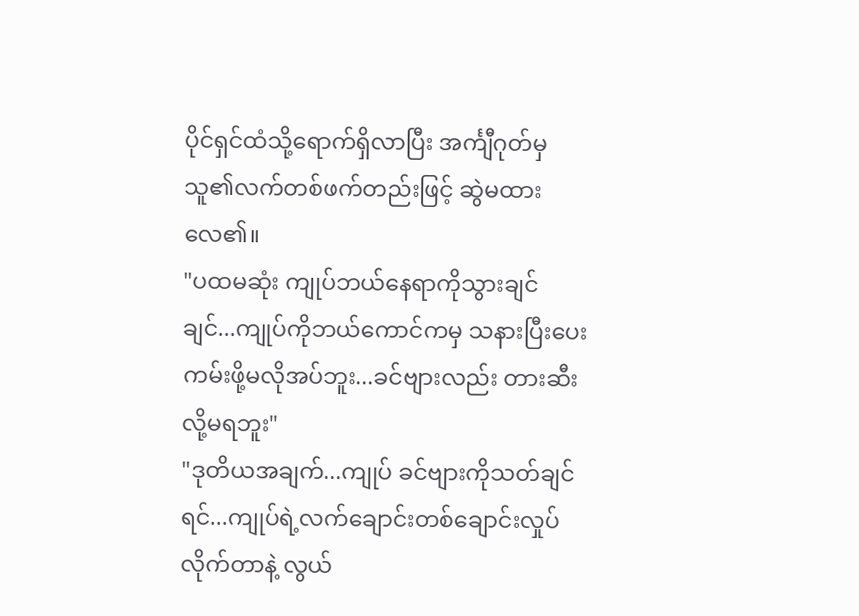ပိုင်ရှင်ထံသို့ရောက်ရှိလာပြီး အင်္ကျီဂုတ်မှ သူ၏လက်တစ်ဖက်တည်းဖြင့် ဆွဲမထားလေ၏။
"ပထမဆုံး ကျုပ်ဘယ်နေရာကိုသွားချင်ချင်...ကျုပ်ကိုဘယ်ကောင်ကမှ သနားပြီးပေးကမ်းဖို့မလိုအပ်ဘူး...ခင်ဗျားလည်း တားဆီးလို့မရဘူး"
"ဒုတိယအချက်...ကျုပ် ခင်ဗျားကိုသတ်ချင်ရင်...ကျုပ်ရဲ့လက်ချောင်းတစ်ချောင်းလှုပ်လိုက်တာနဲ့ လွယ်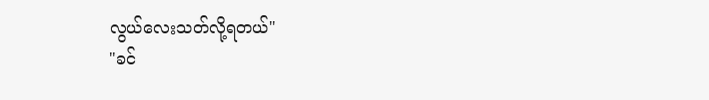လွယ်လေးသတ်လို့ရတယ်"
"ခင်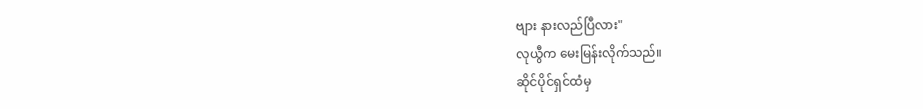ဗျား နားလည်ပြီလား"
လုယွီက မေးမြန်းလိုက်သည်။
ဆိုင်ပိုင်ရှင်ထံမှ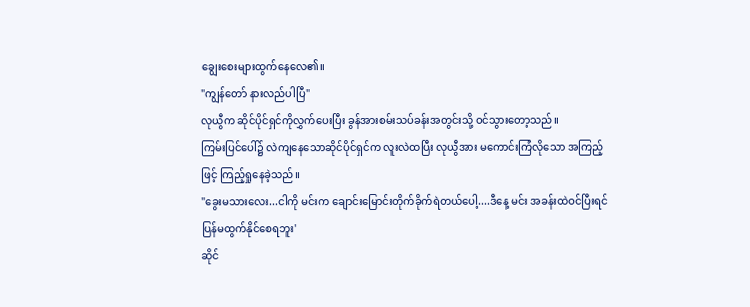ချွေးစေးများထွက်နေလေ၏။
"ကျွန်တော် နားလည်ပါပြီ"
လုယွီက ဆိုင်ပိုင်ရှင်ကိုလွှက်ပေးပြီး ခွန်အားစမ်းသပ်ခန်းအတွင်းသို့ ဝင်သွားတော့သည်။
ကြမ်းပြင်ပေါ်၌ လဲကျနေသောဆိုင်ပိုင်ရှင်က လူးလဲထပြီး လုယွီအား မကောင်းကြံလိုသော အကြည့်ဖြင့် ကြည့်ရှုနေခဲ့သည်။
"ခွေးမသားလေး...ငါကို မင်းက ချောင်းမြောင်းတိုက်ခိုက်ရဲတယ်ပေါ့....ဒီနေ့ မင်း အခန်းထဲဝင်ပြီးရင် ပြန်မထွက်နိုင်စေရဘူး'
ဆိုင်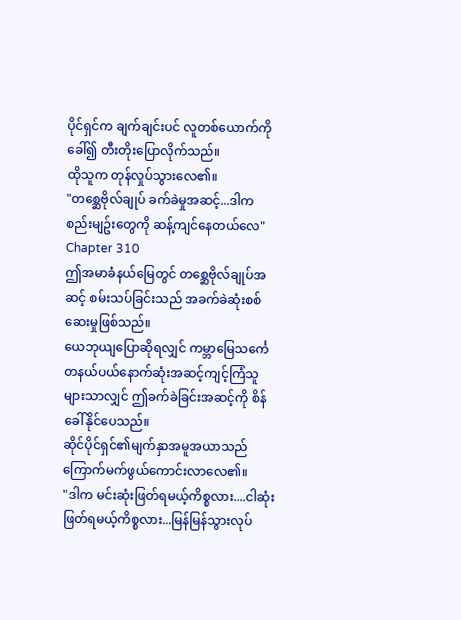ပိုင်ရှင်က ချက်ချင်းပင် လူတစ်ယောက်ကိုခေါ်၍ တီးတိုးပြောလိုက်သည်။
ထိုသူက တုန်လှုပ်သွားလေ၏။
"တစ္ဆေဗိုလ်ချုပ် ခက်ခဲမှုအဆင့်...ဒါက စည်းမျဥ်းတွေကို ဆန့်ကျင်နေတယ်လေ"
Chapter 310
ဤအမာခံနယ်မြေတွင် တစ္ဆေဗိုလ်ချုပ်အဆင့် စမ်းသပ်ခြင်းသည် အခက်ခဲဆုံးစစ်ဆေးမှုဖြစ်သည်။
ယေဘုယျပြောဆိုရလျှင် ကမ္ဘာမြေသင်္ကေတနယ်ပယ်နောက်ဆုံးအဆင့်ကျင့်ကြံသူများသာလျှင် ဤခက်ခဲခြင်းအဆင့်ကို စိန်ခေါ်နိုင်ပေသည်။
ဆိုင်ပိုင်ရှင်၏မျက်နှာအမူအယာသည် ကြောက်မက်ဖွယ်ကောင်းလာလေ၏။
"ဒါက မင်းဆုံးဖြတ်ရမယ့်ကိစ္စလား....ငါဆုံးဖြတ်ရမယ့်ကိစ္စလား...မြန်မြန်သွားလုပ်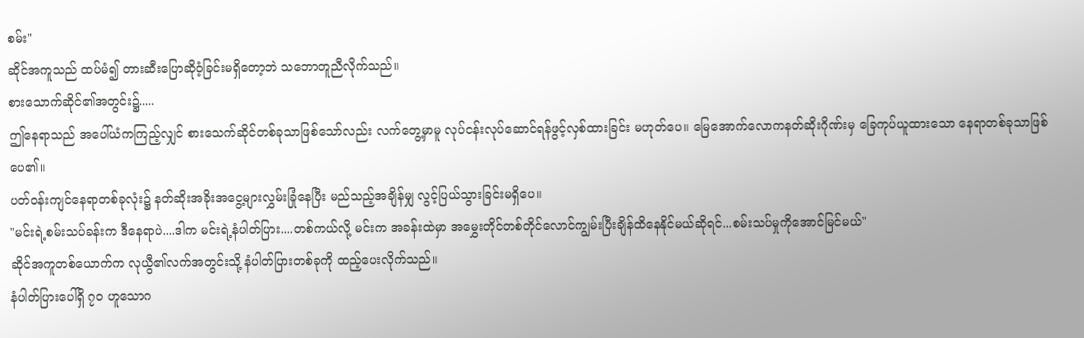စမ်း"
ဆိုင်အကူသည် ထပ်မံ၍ တားဆီးပြောဆိုဝံ့ခြင်းမရှိတော့ဘဲ သဘောတူညီလိုက်သည်။
စားသောက်ဆိုင်၏အတွင်း၌.....
ဤနေရာသည် အပေါ်ယံကကြည့်လျှင် စားသေက်ဆိုင်တစ်ခုသာဖြစ်သော်လည်း လက်တွေ့မှာမူ လုပ်ငန်းလုပ်ဆောင်ရန်ဖွင့်လှစ်ထားခြင်း မဟုတ်ပေ။ မြေအောက်လောကနတ်ဆိုးဂိုဏ်းမှ ခြေကုပ်ယူထားသော နေရာတစ်ခုသာဖြစ်ပေ၏။
ပတ်ဝန်းကျင်နေရာတစ်ခုလုံး၌ နတ်ဆိုးအခိုးအငွေ့များလွှမ်းခြုံနေပြီး မည်သည့်အချိန်မျှ လွင့်ပြယ်သွားခြင်းမရှိပေ။
"မင်းရဲ့စမ်းသပ်ခန်းက ဒီနေရာပဲ....ဒါက မင်းရဲ့နံပါတ်ပြား....တစ်ကယ်လို့ မင်းက အခန်းထဲမှာ အမွှေးတိုင်တစ်တိုင်လောင်ကျွမ်းပြီးချိန်ထိနေနိုင်မယ်ဆိုရင်...စမ်းသပ်မှုကိုအောင်မြင်မယ်"
ဆိုင်အကူတစ်ယောက်က လုယွီ၏လက်အတွင်းသို့ နံပါတ်ပြားတစ်ခုကို ထည့်ပေးလိုက်သည်။
နံပါတ်ပြားပေါ်ရှိ ၇၀ ဟူသောဂ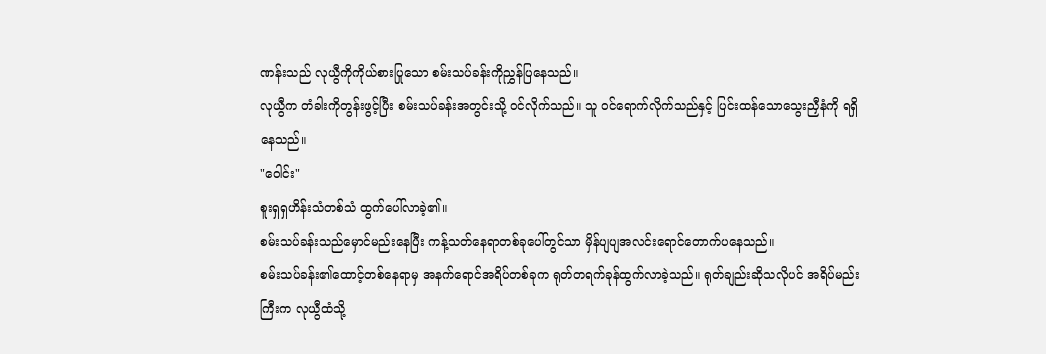ဏန်းသည် လုယွီကိုကိုယ်စားပြုသော စမ်းသပ်ခန်းကိုညွှန်ပြနေသည်။
လုယွီက တံခါးကိုတွန်းဖွင့်ပြီး စမ်းသပ်ခန်းအတွင်းသို့ ဝင်လိုက်သည်။ သူ ဝင်ရောက်လိုက်သည်နှင့် ပြင်းထန်သောသွေးညှီနံကို ရရှိနေသည်။
"ဝေါင်း"
စူးရှရှဟိန်းသံတစ်သံ ထွက်ပေါ်လာခဲ့၏။
စမ်းသပ်ခန်းသည်မှောင်မည်းနေပြီး ကန့်သတ်နေရာတစ်ခုပေါ်တွင်သာ မှိန်ပျပျအလင်းရောင်တောက်ပနေသည်။
စမ်းသပ်ခန်း၏ထောင့်တစ်နေရာမှ အနက်ရောင်အရိပ်တစ်ခုက ရုတ်တရက်ခုန်ထွက်လာခဲ့သည်။ ရုတ်ချည်းဆိုသလိုပင် အရိပ်မည်းကြီးက လုယွီထံသို့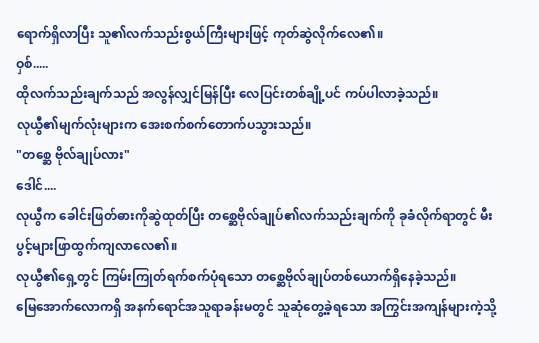ရောက်ရှိလာပြီး သူ၏လက်သည်းစွယ်ကြီးများဖြင့် ကုတ်ဆွဲလိုက်လေ၏။
ဝှစ်.....
ထိုလက်သည်းချက်သည် အလွန်လျှင်မြန်ပြီး လေပြင်းတစ်ချို့ပင် ကပ်ပါလာခဲ့သည်။
လုယွီ၏မျက်လုံးများက အေးစက်စက်တောက်ပသွားသည်။
"တစ္ဆေ ဗိုလ်ချုပ်လား"
ဒေါင်....
လုယွီက ခေါင်းဖြတ်ဓားကိုဆွဲထုတ်ပြီး တစ္ဆေဗိုလ်ချုပ်၏လက်သည်းချက်ကို ခုခံလိုက်ရာတွင် မီးပွင့်များဖြာထွက်ကျလာလေ၏။
လုယွီ၏ရှေ့တွင် ကြမ်းကြုတ်ရက်စက်ပုံရသော တစ္ဆေဗိုလ်ချုပ်တစ်ယောက်ရှိနေခဲ့သည်။
မြေအောက်လောကရှိ အနက်ရောင်အသူရာခန်းမတွင် သူဆုံတွေ့ခဲ့ရသော အကြွင်းအကျန်များကဲ့သို့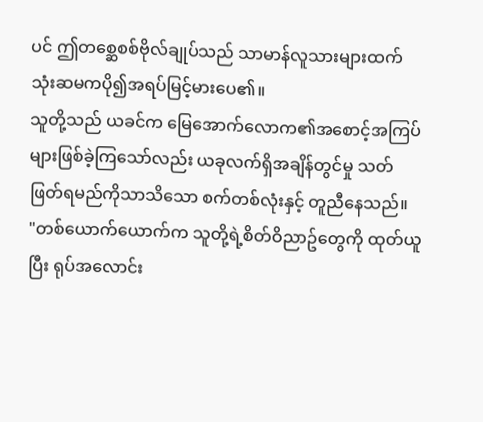ပင် ဤတစ္ဆေစစ်ဗိုလ်ချုပ်သည် သာမာန်လူသားများထက် သုံးဆမကပို၍အရပ်မြင့်မားပေ၏။
သူတို့သည် ယခင်က မြေအောက်လောက၏အစောင့်အကြပ်များဖြစ်ခဲ့ကြသော်လည်း ယခုလက်ရှိအချိန်တွင်မှု သတ်ဖြတ်ရမည်ကိုသာသိသော စက်တစ်လုံးနှင့် တူညီနေသည်။
"တစ်ယောက်ယောက်က သူတို့ရဲ့စိတ်ဝိညာဥ်တွေကို ထုတ်ယူပြီး ရုပ်အလောင်း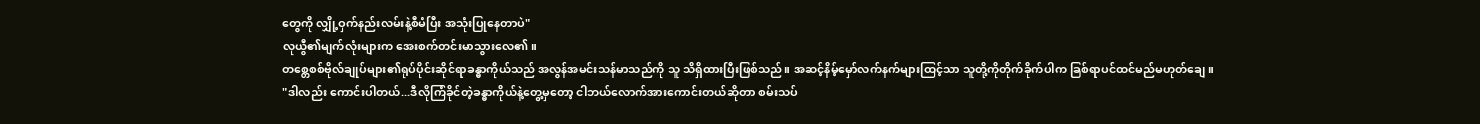တွေကို လျှို့ဝှက်နည်းလမ်းနဲ့စီမံပြီး အသုံးပြုနေတာပဲ"
လုယွီ၏မျက်လုံးများက အေးစက်တင်းမာသွားလေ၏။
တစ္တေစစ်ဗိုလ်ချုပ်များ၏ရုပ်ပိုင်းဆိုင်ရာခန္ဓာကိုယ်သည် အလွန်အမင်းသန်မာသည်ကို သူ သိရှိထားပြီးဖြစ်သည်။ အဆင့်နိမ့်မှော်လက်နက်များထြင့်သာ သူတို့ကိုတိုက်ခိုက်ပါက ခြစ်ရာပင်ထင်မည်မဟုတ်ချေ။
"ဒါလည်း ကောင်းပါတယ်...ဒီလိုကြံခိုင်တဲ့ခန္ဓာကိုယ်နဲ့တွေ့မှတော့ ငါဘယ်လောက်အားကောင်းတယ်ဆိုတာ စမ်းသပ်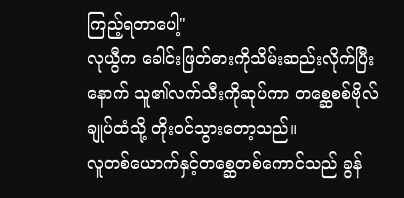ကြည့်ရတာပေါ့"
လုယွီက ခေါင်းဖြတ်ဓားကိုသိမ်းဆည်းလိုက်ပြီးနောက် သူ၏လက်သီးကိုဆုပ်ကာ တစ္ဆေစစ်ဗိုလ်ချုပ်ထံသို့ တိုးဝင်သွားတော့သည်။
လူတစ်ယောက်နှင့်တစ္ဆေတစ်ကောင်သည် ခွန်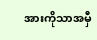အားကိုသာအမှီ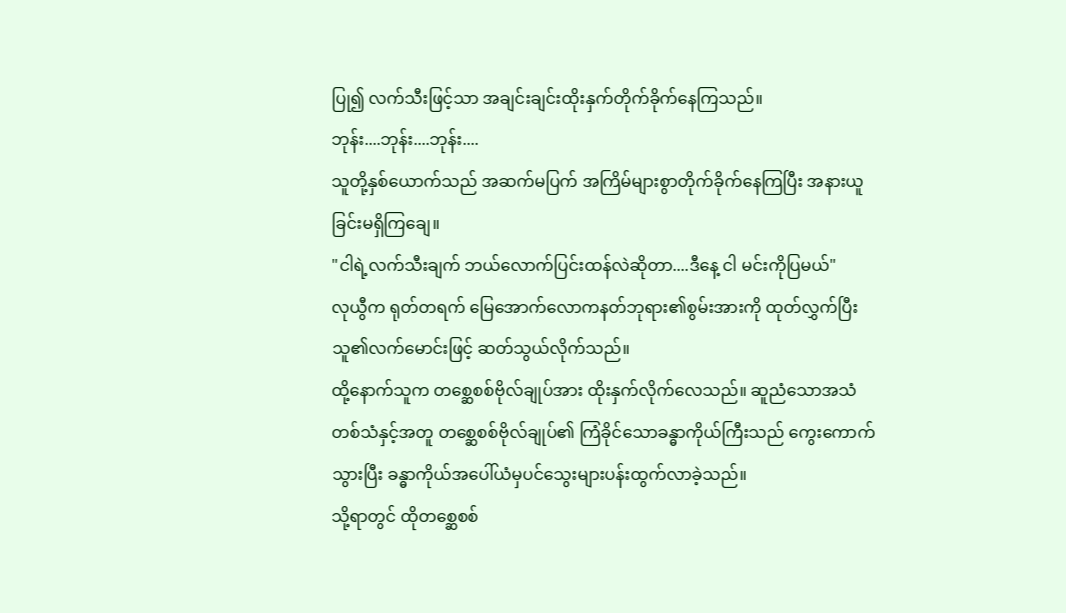ပြု၍ လက်သီးဖြင့်သာ အချင်းချင်းထိုးနှက်တိုက်ခိုက်နေကြသည်။
ဘုန်း....ဘုန်း....ဘုန်း....
သူတို့နှစ်ယောက်သည် အဆက်မပြက် အကြိမ်များစွာတိုက်ခိုက်နေကြပြီး အနားယူခြင်းမရှိကြချေ။
"ငါရဲ့လက်သီးချက် ဘယ်လောက်ပြင်းထန်လဲဆိုတာ....ဒီနေ့ ငါ မင်းကိုပြမယ်"
လုယွီက ရုတ်တရက် မြေအောက်လောကနတ်ဘုရား၏စွမ်းအားကို ထုတ်လွှက်ပြီး သူ၏လက်မောင်းဖြင့် ဆတ်သွယ်လိုက်သည်။
ထို့နောက်သူက တစ္ဆေစစ်ဗိုလ်ချုပ်အား ထိုးနှက်လိုက်လေသည်။ ဆူညံသောအသံတစ်သံနှင့်အတူ တစ္ဆေစစ်ဗိုလ်ချုပ်၏ ကြံခိုင်သောခန္ဓာကိုယ်ကြီးသည် ကွေးကောက်သွားပြီး ခန္ဓာကိုယ်အပေါ်ယံမှပင်သွေးများပန်းထွက်လာခဲ့သည်။
သို့ရာတွင် ထိုတစ္ဆေစစ်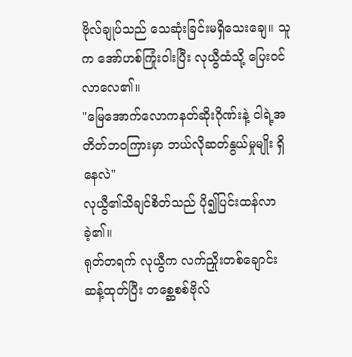ဗိုလ်ချုပ်သည် သေဆုံးခြင်းမရှိသေးချေ။ သူက အော်ဟစ်ကြုံးဝါးပြီး လုယွီထံသို့ ပြေးဝင်လာလေ၏။
"မြေအောက်လောကနတ်ဆိုးဂိုဏ်းနဲ့ ငါရဲ့အတိတ်ဘဝကြားမှာ ဘယ်လိုဆတ်နွယ်မှုမျိုး ရှိနေလဲ"
လုယွီ၏သိချင်စိတ်သည် ပို၍ပြင်းထန်လာခဲ့၏။
ရုတ်တရက် လုယွီက လက်ညှိုးတစ်ချောင်းဆန့်ထုတ်ပြီး တစ္ဆေစစ်ဗိုလ်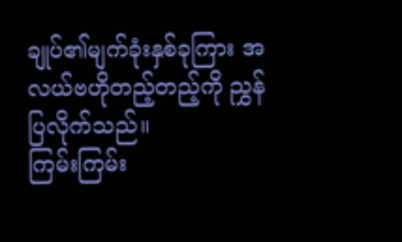ချုပ်၏မျက်ခုံးနှစ်ခုကြား အလယ်ဗဟိုတည့်တည့်ကို ညွှန်ပြလိုက်သည်။
ကြမ်းကြမ်း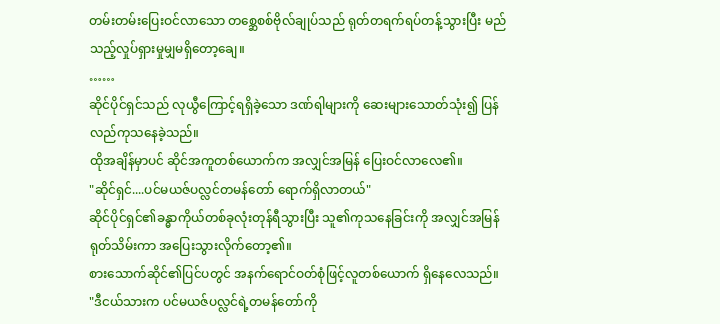တမ်းတမ်းပြေးဝင်လာသော တစ္ဆေစစ်ဗိုလ်ချုပ်သည် ရုတ်တရက်ရပ်တန့်သွားပြီး မည်သည့်လှုပ်ရှားမှုမျှမရှိတော့ချေ။
……
ဆိုင်ပိုင်ရှင်သည် လုယွီကြောင့်ရရှိခဲ့သော ဒဏ်ရါများကို ဆေးများသောတ်သုံး၍ ပြန်လည်ကုသနေခဲ့သည်။
ထိုအချိန်မှာပင် ဆိုင်အကူတစ်ယောက်က အလျှင်အမြန် ပြေးဝင်လာလေ၏။
"ဆိုင်ရှင်....ပင်မယဇ်ပလ္လင်တမန်တော် ရောက်ရှိလာတယ်"
ဆိုင်ပိုင်ရှင်၏ခန္ဓာကိုယ်တစ်ခုလုံးတုန်ရီသွားပြီး သူ၏ကုသနေခြင်းကို အလျှင်အမြန်ရုတ်သိမ်းကာ အပြေးသွားလိုက်တော့၏။
စားသောက်ဆိုင်၏ပြင်ပတွင် အနက်ရောင်ဝတ်စုံဖြင့်လူတစ်ယောက် ရှိနေလေသည်။
"ဒီငယ်သားက ပင်မယဇ်ပလ္လင်ရဲ့တမန်တော်ကို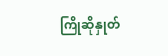ကြိုဆိုနှုတ်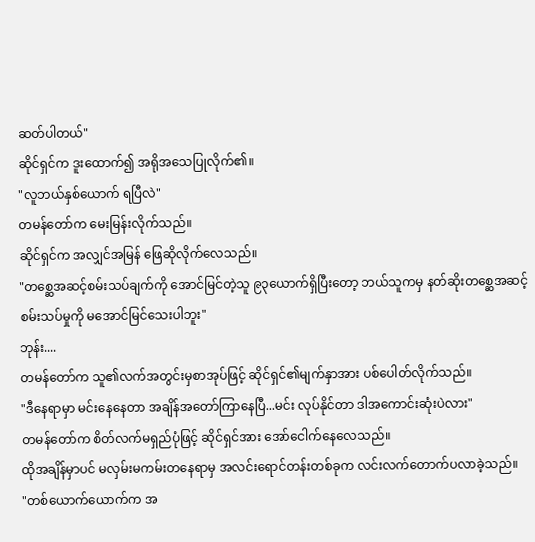ဆတ်ပါတယ်"
ဆိုင်ရှင်က ဒူးထောက်၍ အရိုအသေပြုလိုက်၏။
"လူဘယ်နှစ်ယောက် ရပြီလဲ"
တမန်တော်က မေးမြန်းလိုက်သည်။
ဆိုင်ရှင်က အလျှင်အမြန် ဖြေဆိုလိုက်လေသည်။
"တစ္ဆေအဆင့်စမ်းသပ်ချက်ကို အောင်မြင်တဲ့သူ ၉၃ယောက်ရှိပြီးတော့ ဘယ်သူကမှ နတ်ဆိုးတစ္ဆေအဆင့်စမ်းသပ်မှုကို မအောင်မြင်သေးပါဘူး"
ဘုန်း....
တမန်တော်က သူ၏လက်အတွင်းမှစာအုပ်ဖြင့် ဆိုင်ရှင်၏မျက်နှာအား ပစ်ပေါတ်လိုက်သည်။
"ဒီနေရာမှာ မင်းနေနေတာ အချိန်အတော်ကြာနေပြီ...မင်း လုပ်နိုင်တာ ဒါအကောင်းဆုံးပဲလား"
တမန်တော်က စိတ်လက်မရှည်ပုံဖြင့် ဆိုင်ရှင်အား အော်ငေါက်နေလေသည်။
ထိုအချိန်မှာပင် မလှမ်းမကမ်းတနေရာမှ အလင်းရောင်တန်းတစ်ခုက လင်းလက်တောက်ပလာခဲ့သည်။
"တစ်ယောက်ယောက်က အ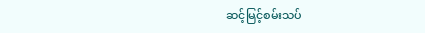ဆင့်မြင့်စမ်းသပ်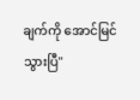ချက်ကို အောင်မြင်သွားပြီ"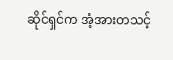ဆိုင်ရှင်က အံ့အားတသင့်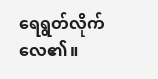ရေရွတ်လိုက်လေ၏။